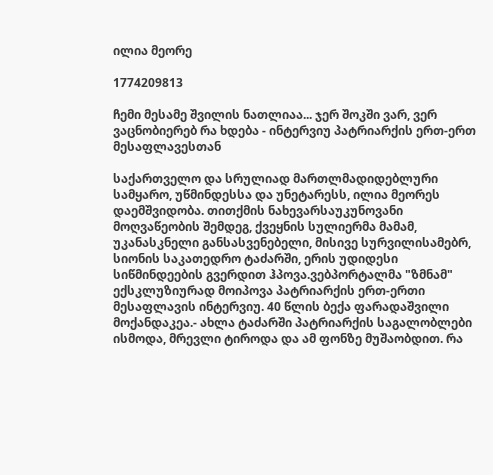ილია მეორე

1774209813

ჩემი მესამე შვილის ნათლიაა... ჯერ შოკში ვარ, ვერ ვაცნობიერებ რა ხდება - ინტერვიუ პატრიარქის ერთ-ერთ მესაფლავესთან

საქართველო და სრულიად მართლმადიდებლური სამყარო, უწმინდესსა და უნეტარესს, ილია მეორეს დაემშვიდობა. თითქმის ნახევარსაუკუნოვანი მოღვაწეობის შემდეგ, ქვეყნის სულიერმა მამამ, უკანასკნელი განსასვენებელი, მისივე სურვილისამებრ, სიონის საკათედრო ტაძარში, ერის უდიდესი სიწმინდეების გვერდით ჰპოვა.ვებპორტალმა "ზმნამ" ექსკლუზიურად მოიპოვა პატრიარქის ერთ-ერთი მესაფლავის ინტერვიუ. 40 წლის ბექა ფარადაშვილი მოქანდაკეა.- ახლა ტაძარში პატრიარქის საგალობლები ისმოდა, მრევლი ტიროდა და ამ ფონზე მუშაობდით. რა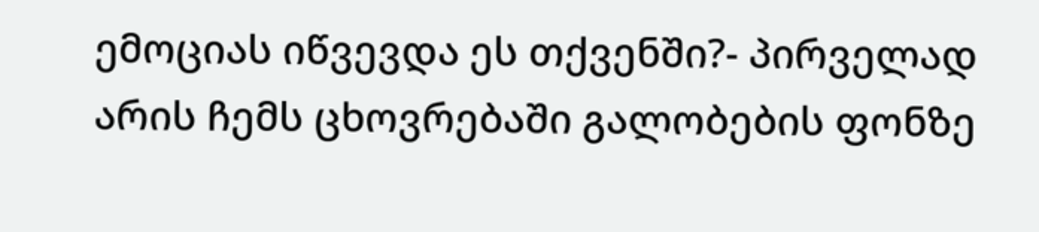ემოციას იწვევდა ეს თქვენში?- პირველად არის ჩემს ცხოვრებაში გალობების ფონზე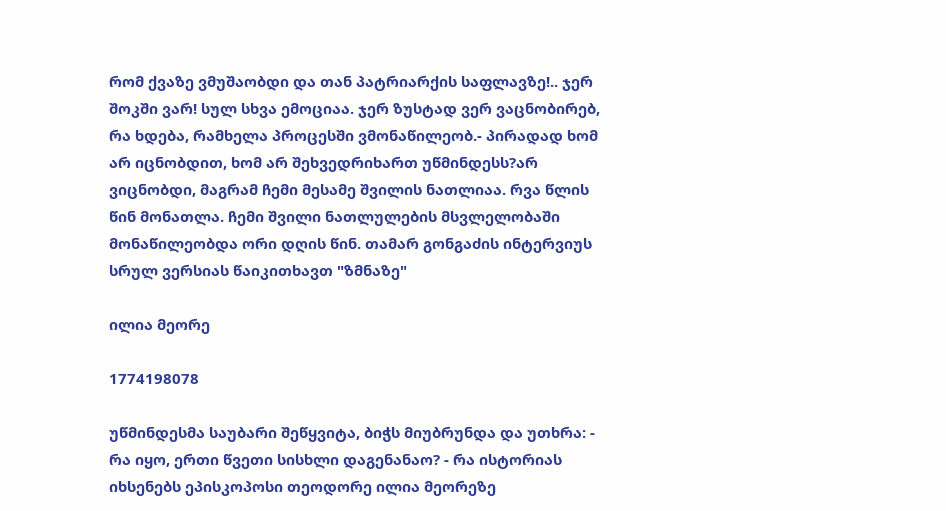რომ ქვაზე ვმუშაობდი და თან პატრიარქის საფლავზე!.. ჯერ შოკში ვარ! სულ სხვა ემოციაა. ჯერ ზუსტად ვერ ვაცნობირებ, რა ხდება, რამხელა პროცესში ვმონაწილეობ.- პირადად ხომ არ იცნობდით, ხომ არ შეხვედრიხართ უწმინდესს?არ ვიცნობდი, მაგრამ ჩემი მესამე შვილის ნათლიაა. რვა წლის წინ მონათლა. ჩემი შვილი ნათლულების მსვლელობაში მონაწილეობდა ორი დღის წინ. თამარ გონგაძის ინტერვიუს სრულ ვერსიას წაიკითხავთ "ზმნაზე"

ილია მეორე

1774198078

უწმინდესმა საუბარი შეწყვიტა, ბიჭს მიუბრუნდა და უთხრა: - რა იყო, ერთი წვეთი სისხლი დაგენანაო? - რა ისტორიას იხსენებს ეპისკოპოსი თეოდორე ილია მეორეზე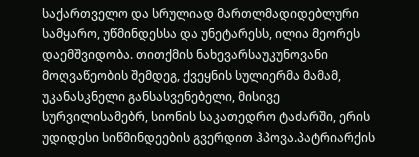საქართველო და სრულიად მართლმადიდებლური სამყარო, უწმინდესსა და უნეტარესს, ილია მეორეს დაემშვიდობა. თითქმის ნახევარსაუკუნოვანი მოღვაწეობის შემდეგ, ქვეყნის სულიერმა მამამ, უკანასკნელი განსასვენებელი, მისივე სურვილისამებრ, სიონის საკათედრო ტაძარში, ერის უდიდესი სიწმინდეების გვერდით ჰპოვა.პატრიარქის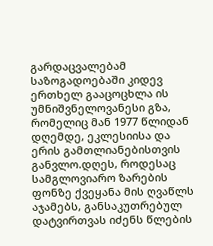გარდაცვალებამ საზოგადოებაში კიდევ ერთხელ გააცოცხლა ის უმნიშვნელოვანესი გზა, რომელიც მან 1977 წლიდან დღემდე, ეკლესიისა და ერის გამთლიანებისთვის განვლო.დღეს, როდესაც სამგლოვიარო ზარების ფონზე ქვეყანა მის ღვაწლს აჯამებს, განსაკუთრებულ დატვირთვას იძენს წლების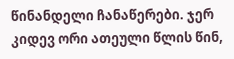წინანდელი ჩანაწერები. ჯერ კიდევ ორი ათეული წლის წინ,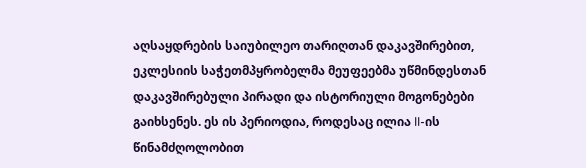აღსაყდრების საიუბილეო თარიღთან დაკავშირებით, ეკლესიის საჭეთმპყრობელმა მეუფეებმა უწმინდესთან დაკავშირებული პირადი და ისტორიული მოგონებები გაიხსენეს. ეს ის პერიოდია, როდესაც ილია II-ის წინამძღოლობით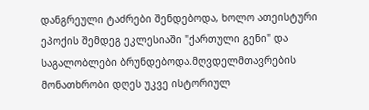დანგრეული ტაძრები შენდებოდა, ხოლო ათეისტური ეპოქის შემდეგ ეკლესიაში "ქართული გენი" და საგალობლები ბრუნდებოდა.მღვდელმთავრების მონათხრობი დღეს უკვე ისტორიულ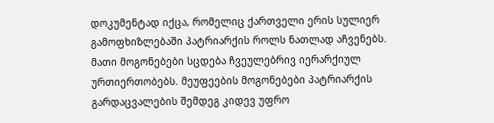დოკუმენტად იქცა, რომელიც ქართველი ერის სულიერ გამოფხიზლებაში პატრიარქის როლს ნათლად აჩვენებს. მათი მოგონებები სცდება ჩვეულებრივ იერარქიულ ურთიერთობებს. მეუფეების მოგონებები პატრიარქის გარდაცვალების შემდეგ კიდევ უფრო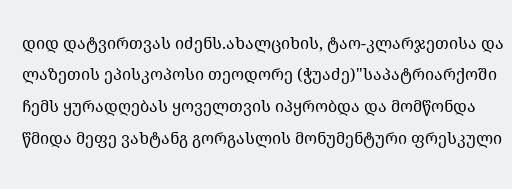დიდ დატვირთვას იძენს.ახალციხის, ტაო-კლარჯეთისა და ლაზეთის ეპისკოპოსი თეოდორე (ჭუაძე)"საპატრიარქოში ჩემს ყურადღებას ყოველთვის იპყრობდა და მომწონდა წმიდა მეფე ვახტანგ გორგასლის მონუმენტური ფრესკული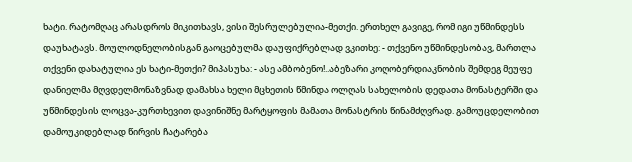ხატი. რატომღაც არასდროს მიკითხავს, ვისი შესრულებულია-მეთქი. ერთხელ გავიგე, რომ იგი უწმინდესს დაუხატავს. მოულოდნელობისგან გაოცებულმა დაუფიქრებლად ვკითხე: - თქვენო უწმინდესობავ, მართლა თქვენი დახატულია ეს ხატი-მეთქი? მიპასუხა: - ასე ამბობენო!..აბეზარი კოღობერდიაკნობის შემდეგ მეუფე დანიელმა მღვდელმონაზვნად დამახსა ხელი მცხეთის წმინდა ოლღას სახელობის დედათა მონასტერში და უწმინდესის ლოცვა-კურთხევით დავინიშნე მარტყოფის მამათა მონასტრის წინამძღვრად. გამოუცდელობით დამოუკიდებლად წირვის ჩატარება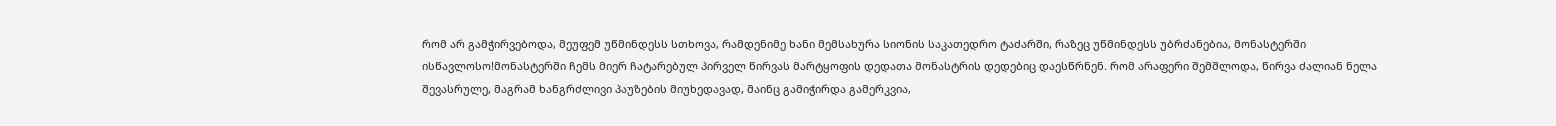რომ არ გამჭირვებოდა, მეუფემ უწმინდესს სთხოვა, რამდენიმე ხანი მემსახურა სიონის საკათედრო ტაძარში, რაზეც უწმინდესს უბრძანებია, მონასტერში ისწავლოსო!მონასტერში ჩემს მიერ ჩატარებულ პირველ წირვას მარტყოფის დედათა მონასტრის დედებიც დაესწრნენ. რომ არაფერი შემშლოდა, წირვა ძალიან ნელა შევასრულე, მაგრამ ხანგრძლივი პაუზების მიუხედავად, მაინც გამიჭირდა გამერკვია,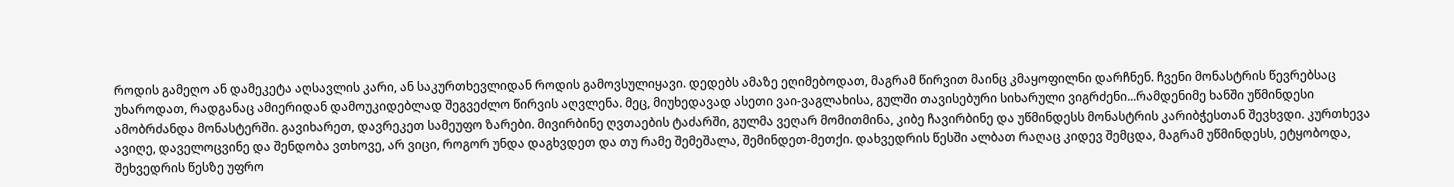როდის გამეღო ან დამეკეტა აღსავლის კარი, ან საკურთხევლიდან როდის გამოვსულიყავი. დედებს ამაზე ეღიმებოდათ, მაგრამ წირვით მაინც კმაყოფილნი დარჩნენ. ჩვენი მონასტრის წევრებსაც უხაროდათ, რადგანაც ამიერიდან დამოუკიდებლად შეგვეძლო წირვის აღვლენა. მეც, მიუხედავად ასეთი ვაი-ვაგლახისა, გულში თავისებური სიხარული ვიგრძენი...რამდენიმე ხანში უწმინდესი ამობრძანდა მონასტერში. გავიხარეთ, დავრეკეთ სამეუფო ზარები. მივირბინე ღვთაების ტაძარში, გულმა ვეღარ მომითმინა, კიბე ჩავირბინე და უწმინდესს მონასტრის კარიბჭესთან შევხვდი. კურთხევა ავიღე, დაველოცვინე და შენდობა ვთხოვე, არ ვიცი, როგორ უნდა დაგხვდეთ და თუ რამე შემეშალა, შემინდეთ-მეთქი. დახვედრის წესში ალბათ რაღაც კიდევ შემცდა, მაგრამ უწმინდესს, ეტყობოდა, შეხვედრის წესზე უფრო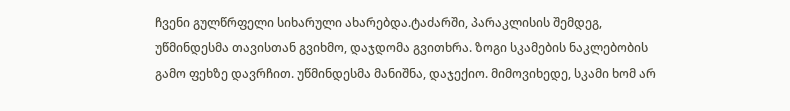ჩვენი გულწრფელი სიხარული ახარებდა.ტაძარში, პარაკლისის შემდეგ, უწმინდესმა თავისთან გვიხმო, დაჯდომა გვითხრა. ზოგი სკამების ნაკლებობის გამო ფეხზე დავრჩით. უწმინდესმა მანიშნა, დაჯექიო. მიმოვიხედე, სკამი ხომ არ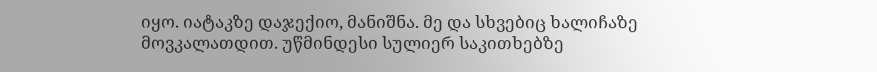იყო. იატაკზე დაჯექიო, მანიშნა. მე და სხვებიც ხალიჩაზე მოვკალათდით. უწმინდესი სულიერ საკითხებზე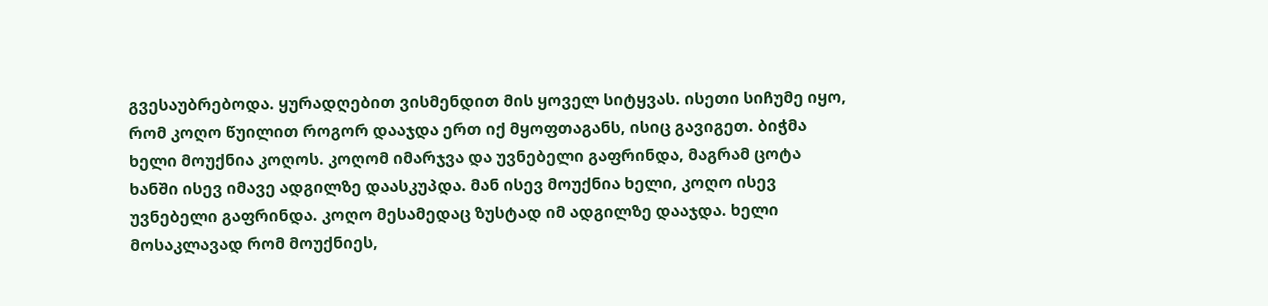გვესაუბრებოდა. ყურადღებით ვისმენდით მის ყოველ სიტყვას. ისეთი სიჩუმე იყო, რომ კოღო წუილით როგორ დააჯდა ერთ იქ მყოფთაგანს, ისიც გავიგეთ. ბიჭმა ხელი მოუქნია კოღოს. კოღომ იმარჯვა და უვნებელი გაფრინდა, მაგრამ ცოტა ხანში ისევ იმავე ადგილზე დაასკუპდა. მან ისევ მოუქნია ხელი, კოღო ისევ უვნებელი გაფრინდა. კოღო მესამედაც ზუსტად იმ ადგილზე დააჯდა. ხელი მოსაკლავად რომ მოუქნიეს,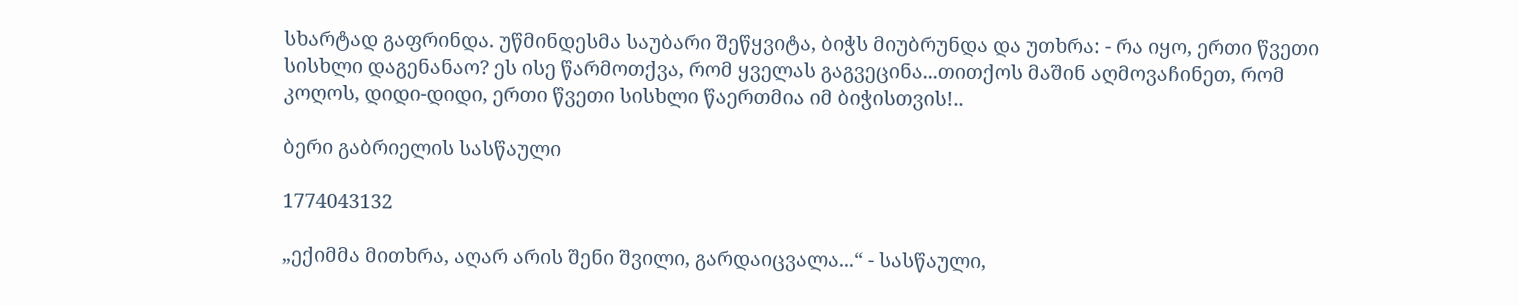სხარტად გაფრინდა. უწმინდესმა საუბარი შეწყვიტა, ბიჭს მიუბრუნდა და უთხრა: - რა იყო, ერთი წვეთი სისხლი დაგენანაო? ეს ისე წარმოთქვა, რომ ყველას გაგვეცინა...თითქოს მაშინ აღმოვაჩინეთ, რომ კოღოს, დიდი-დიდი, ერთი წვეთი სისხლი წაერთმია იმ ბიჭისთვის!..

ბერი გაბრიელის სასწაული

1774043132

„ექიმმა მითხრა, აღარ არის შენი შვილი, გარდაიცვალა...“ - სასწაული,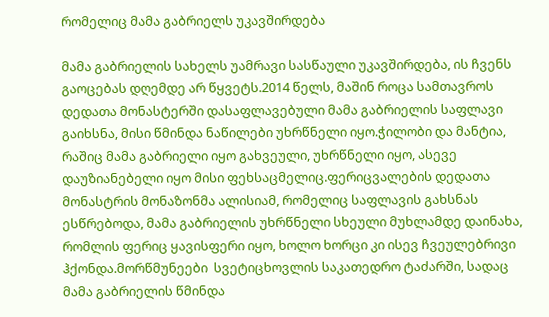რომელიც მამა გაბრიელს უკავშირდება

მამა გაბრიელის სახელს უამრავი სასწაული უკავშირდება, ის ჩვენს გაოცებას დღემდე არ წყვეტს.2014 წელს, მაშინ როცა სამთავროს დედათა მონასტერში დასაფლავებული მამა გაბრიელის საფლავი გაიხსნა, მისი წმინდა ნაწილები უხრწნელი იყო.ჭილობი და მანტია, რაშიც მამა გაბრიელი იყო გახვეული, უხრწნელი იყო, ასევე დაუზიანებელი იყო მისი ფეხსაცმელიც.ფერიცვალების დედათა მონასტრის მონაზონმა ალისიამ, რომელიც საფლავის გახსნას ესწრებოდა, მამა გაბრიელის უხრწნელი სხეული მუხლამდე დაინახა, რომლის ფერიც ყავისფერი იყო, ხოლო ხორცი კი ისევ ჩვეულებრივი ჰქონდა.მორწმუნეები  სვეტიცხოვლის საკათედრო ტაძარში, სადაც მამა გაბრიელის წმინდა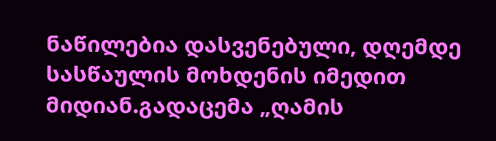ნაწილებია დასვენებული, დღემდე სასწაულის მოხდენის იმედით მიდიან.გადაცემა „ღამის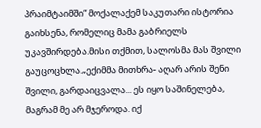პრაიმტაიმში“ მოქალაქემ საკუთარი ისტორია გაიხსენა, რომელიც მამა გაბრიელს უკავშირდება.მისი თქმით, სალოსმა მას შვილი გაუცოცხლა.„ექიმმა მითხრა- აღარ არის შენი შვილი, გარდაიცვალა... ეს იყო საშინელება, მაგრამ მე არ მჯეროდა. იქ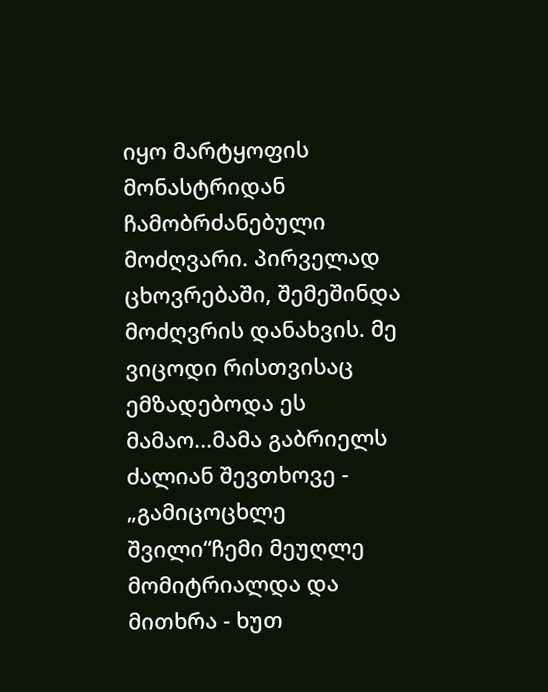იყო მარტყოფის მონასტრიდან ჩამობრძანებული მოძღვარი. პირველად ცხოვრებაში, შემეშინდა მოძღვრის დანახვის. მე ვიცოდი რისთვისაც ემზადებოდა ეს მამაო...მამა გაბრიელს ძალიან შევთხოვე - „გამიცოცხლე შვილი“ჩემი მეუღლე მომიტრიალდა და მითხრა - ხუთ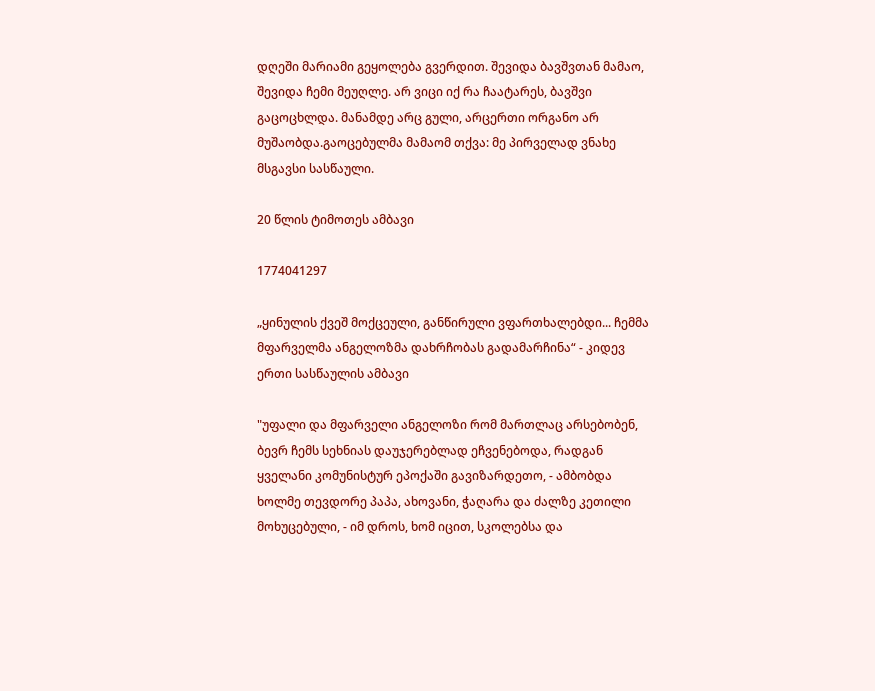დღეში მარიამი გეყოლება გვერდით. შევიდა ბავშვთან მამაო, შევიდა ჩემი მეუღლე. არ ვიცი იქ რა ჩაატარეს, ბავშვი გაცოცხლდა. მანამდე არც გული, არცერთი ორგანო არ მუშაობდა.გაოცებულმა მამაომ თქვა: მე პირველად ვნახე მსგავსი სასწაული.

20 წლის ტიმოთეს ამბავი

1774041297

„ყინულის ქვეშ მოქცეული, განწირული ვფართხალებდი... ჩემმა მფარველმა ანგელოზმა დახრჩობას გადამარჩინა“ - კიდევ ერთი სასწაულის ამბავი

"უფალი და მფარველი ანგელოზი რომ მართლაც არსებობენ, ბევრ ჩემს სეხნიას დაუჯერებლად ეჩვენებოდა, რადგან ყველანი კომუნისტურ ეპოქაში გავიზარდეთო, - ამბობდა ხოლმე თევდორე პაპა, ახოვანი, ჭაღარა და ძალზე კეთილი მოხუცებული, - იმ დროს, ხომ იცით, სკოლებსა და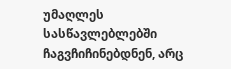უმაღლეს სასწავლებლებში ჩაგვჩიჩინებდნენ, არც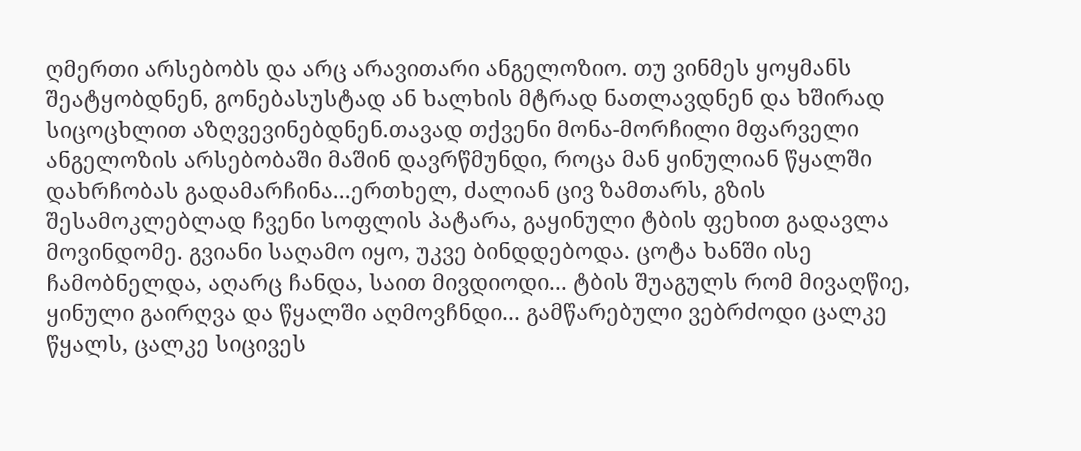ღმერთი არსებობს და არც არავითარი ანგელოზიო. თუ ვინმეს ყოყმანს შეატყობდნენ, გონებასუსტად ან ხალხის მტრად ნათლავდნენ და ხშირად სიცოცხლით აზღვევინებდნენ.თავად თქვენი მონა-მორჩილი მფარველი ანგელოზის არსებობაში მაშინ დავრწმუნდი, როცა მან ყინულიან წყალში დახრჩობას გადამარჩინა...ერთხელ, ძალიან ცივ ზამთარს, გზის შესამოკლებლად ჩვენი სოფლის პატარა, გაყინული ტბის ფეხით გადავლა მოვინდომე. გვიანი საღამო იყო, უკვე ბინდდებოდა. ცოტა ხანში ისე ჩამობნელდა, აღარც ჩანდა, საით მივდიოდი... ტბის შუაგულს რომ მივაღწიე, ყინული გაირღვა და წყალში აღმოვჩნდი... გამწარებული ვებრძოდი ცალკე წყალს, ცალკე სიცივეს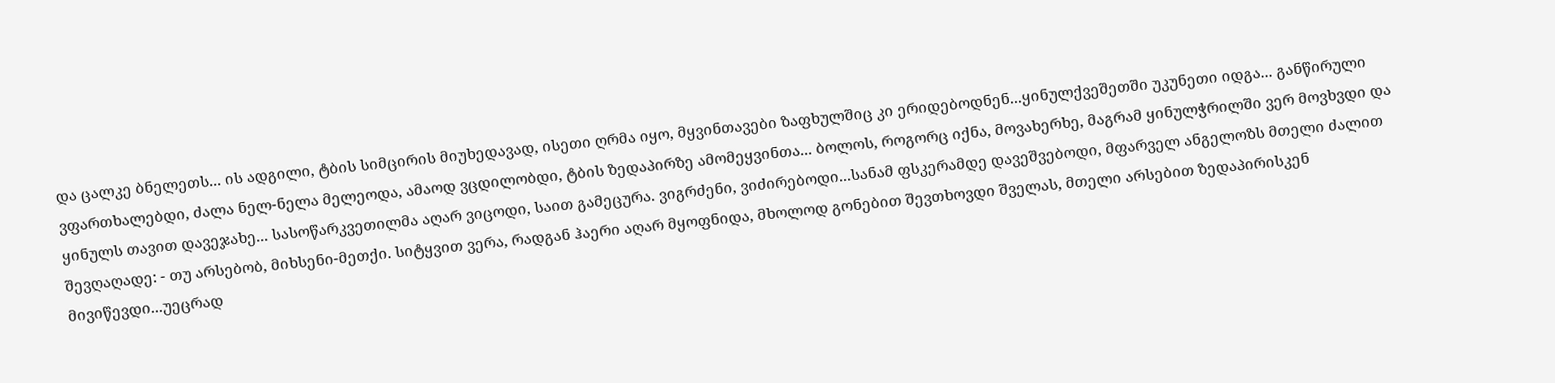და ცალკე ბნელეთს... ის ადგილი, ტბის სიმცირის მიუხედავად, ისეთი ღრმა იყო, მყვინთავები ზაფხულშიც კი ერიდებოდნენ...ყინულქვეშეთში უკუნეთი იდგა... განწირული ვფართხალებდი, ძალა ნელ-ნელა მელეოდა, ამაოდ ვცდილობდი, ტბის ზედაპირზე ამომეყვინთა... ბოლოს, როგორც იქნა, მოვახერხე, მაგრამ ყინულჭრილში ვერ მოვხვდი და ყინულს თავით დავეჯახე... სასოწარკვეთილმა აღარ ვიცოდი, საით გამეცურა. ვიგრძენი, ვიძირებოდი...სანამ ფსკერამდე დავეშვებოდი, მფარველ ანგელოზს მთელი ძალით შევღაღადე: - თუ არსებობ, მიხსენი-მეთქი. სიტყვით ვერა, რადგან ჰაერი აღარ მყოფნიდა, მხოლოდ გონებით შევთხოვდი შველას, მთელი არსებით ზედაპირისკენ მივიწევდი...უეცრად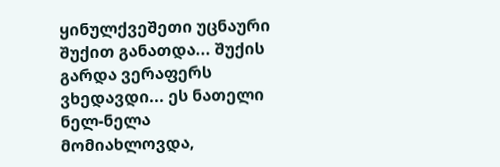ყინულქვეშეთი უცნაური შუქით განათდა... შუქის გარდა ვერაფერს ვხედავდი... ეს ნათელი ნელ-ნელა მომიახლოვდა,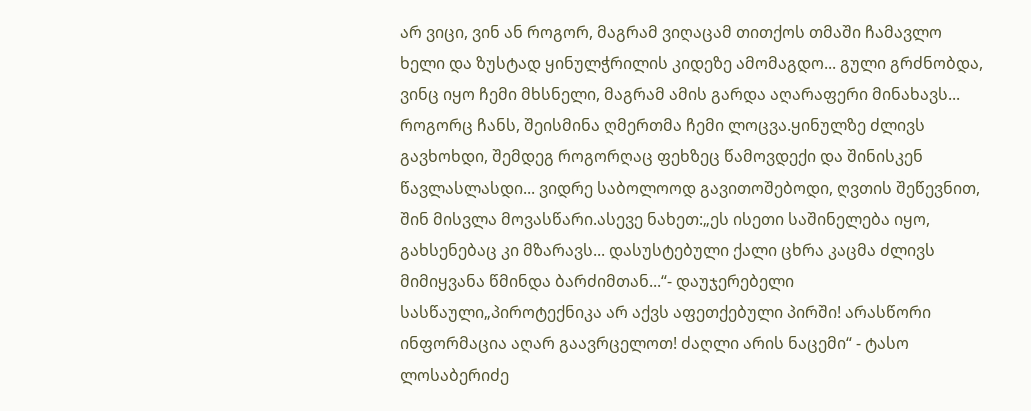არ ვიცი, ვინ ან როგორ, მაგრამ ვიღაცამ თითქოს თმაში ჩამავლო ხელი და ზუსტად ყინულჭრილის კიდეზე ამომაგდო... გული გრძნობდა, ვინც იყო ჩემი მხსნელი, მაგრამ ამის გარდა აღარაფერი მინახავს... როგორც ჩანს, შეისმინა ღმერთმა ჩემი ლოცვა.ყინულზე ძლივს გავხოხდი, შემდეგ როგორღაც ფეხზეც წამოვდექი და შინისკენ წავლასლასდი... ვიდრე საბოლოოდ გავითოშებოდი, ღვთის შეწევნით, შინ მისვლა მოვასწარი.ასევე ნახეთ:„ეს ისეთი საშინელება იყო, გახსენებაც კი მზარავს... დასუსტებული ქალი ცხრა კაცმა ძლივს მიმიყვანა წმინდა ბარძიმთან...“- დაუჯერებელი სასწაული„პიროტექნიკა არ აქვს აფეთქებული პირში! არასწორი ინფორმაცია აღარ გაავრცელოთ! ძაღლი არის ნაცემი“ - ტასო ლოსაბერიძე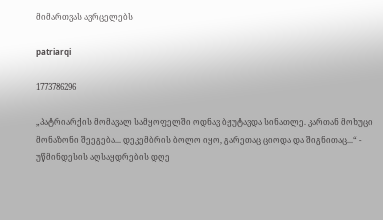მიმართვას ავრცელებს

patriarqi

1773786296

„პატრიარქის მომავალ სამყოფელში ოდნავ ბჟუტავდა სინათლე. კართან მოხუცი მონაზონი შეეგება... დეკემბრის ბოლო იყო, გარეთაც ციოდა და შიგნითაც...“ - უწმინდესის აღსაყდრების დღე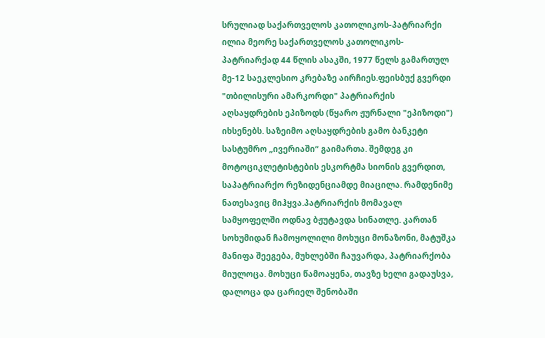სრულიად საქართველოს კათოლიკოს-პატრიარქი ილია მეორე საქართველოს კათოლიკოს-პატრიარქად 44 წლის ასაკში, 1977 წელს გამართულ მე-12 საეკლესიო კრებაზე აირჩიეს.ფეისბუქ გვერდი "თბილისური ამარკორდი" პატრიარქის აღსაყდრების ეპიზოდს (წყარო ჟურნალი "ეპიზოდი") იხსენებს. საზეიმო აღსაყდრების გამო ბანკეტი სასტუმრო „ივერიაში“ გაიმართა. შემდეგ კი მოტოციკლეტისტების ესკორტმა სიონის გვერდით, საპატრიარქო რეზიდენციამდე მიაცილა. რამდენიმე ნათესავიც მიჰყვა.პატრიარქის მომავალ სამყოფელში ოდნავ ბჟუტავდა სინათლე. კართან სოხუმიდან ჩამოყოლილი მოხუცი მონაზონი, მატუშკა მანიფა შეეგება, მუხლებში ჩაუვარდა, პატრიარქობა მიულოცა. მოხუცი წამოაყენა, თავზე ხელი გადაუსვა, დალოცა და ცარიელ შენობაში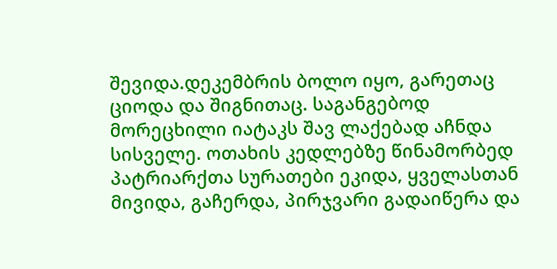შევიდა.დეკემბრის ბოლო იყო, გარეთაც ციოდა და შიგნითაც. საგანგებოდ მორეცხილი იატაკს შავ ლაქებად აჩნდა სისველე. ოთახის კედლებზე წინამორბედ პატრიარქთა სურათები ეკიდა, ყველასთან მივიდა, გაჩერდა, პირჯვარი გადაიწერა და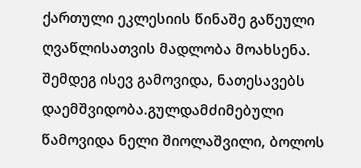ქართული ეკლესიის წინაშე გაწეული ღვაწლისათვის მადლობა მოახსენა. შემდეგ ისევ გამოვიდა, ნათესავებს დაემშვიდობა.გულდამძიმებული წამოვიდა ნელი შიოლაშვილი, ბოლოს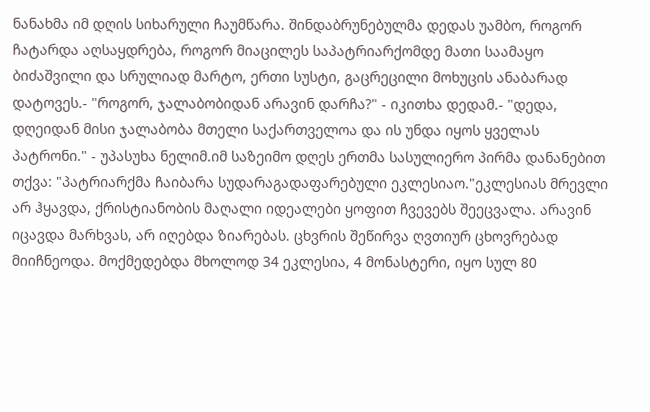ნანახმა იმ დღის სიხარული ჩაუმწარა. შინდაბრუნებულმა დედას უამბო, როგორ ჩატარდა აღსაყდრება, როგორ მიაცილეს საპატრიარქომდე მათი საამაყო ბიძაშვილი და სრულიად მარტო, ერთი სუსტი, გაცრეცილი მოხუცის ანაბარად დატოვეს.- "როგორ, ჯალაბობიდან არავინ დარჩა?" - იკითხა დედამ.- "დედა, დღეიდან მისი ჯალაბობა მთელი საქართველოა და ის უნდა იყოს ყველას პატრონი." - უპასუხა ნელიმ.იმ საზეიმო დღეს ერთმა სასულიერო პირმა დანანებით თქვა: "პატრიარქმა ჩაიბარა სუდარაგადაფარებული ეკლესიაო."ეკლესიას მრევლი არ ჰყავდა, ქრისტიანობის მაღალი იდეალები ყოფით ჩვევებს შეეცვალა. არავინ იცავდა მარხვას, არ იღებდა ზიარებას. ცხვრის შეწირვა ღვთიურ ცხოვრებად მიიჩნეოდა. მოქმედებდა მხოლოდ 34 ეკლესია, 4 მონასტერი, იყო სულ 80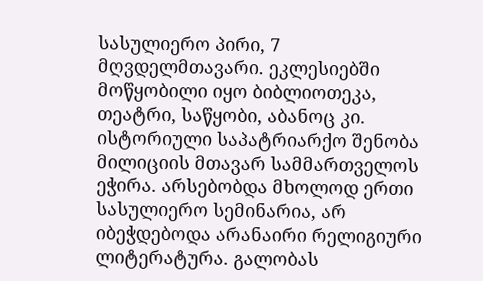სასულიერო პირი, 7 მღვდელმთავარი. ეკლესიებში მოწყობილი იყო ბიბლიოთეკა, თეატრი, საწყობი, აბანოც კი. ისტორიული საპატრიარქო შენობა მილიციის მთავარ სამმართველოს ეჭირა. არსებობდა მხოლოდ ერთი სასულიერო სემინარია, არ იბეჭდებოდა არანაირი რელიგიური ლიტერატურა. გალობას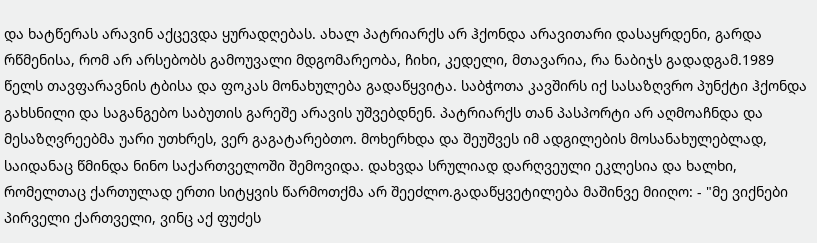და ხატწერას არავინ აქცევდა ყურადღებას. ახალ პატრიარქს არ ჰქონდა არავითარი დასაყრდენი, გარდა რწმენისა, რომ არ არსებობს გამოუვალი მდგომარეობა, ჩიხი, კედელი, მთავარია, რა ნაბიჯს გადადგამ.1989 წელს თავფარავნის ტბისა და ფოკას მონახულება გადაწყვიტა. საბჭოთა კავშირს იქ სასაზღვრო პუნქტი ჰქონდა გახსნილი და საგანგებო საბუთის გარეშე არავის უშვებდნენ. პატრიარქს თან პასპორტი არ აღმოაჩნდა და მესაზღვრეებმა უარი უთხრეს, ვერ გაგატარებთო. მოხერხდა და შეუშვეს იმ ადგილების მოსანახულებლად, საიდანაც წმინდა ნინო საქართველოში შემოვიდა. დახვდა სრულიად დარღვეული ეკლესია და ხალხი, რომელთაც ქართულად ერთი სიტყვის წარმოთქმა არ შეეძლო.გადაწყვეტილება მაშინვე მიიღო: - "მე ვიქნები პირველი ქართველი, ვინც აქ ფუძეს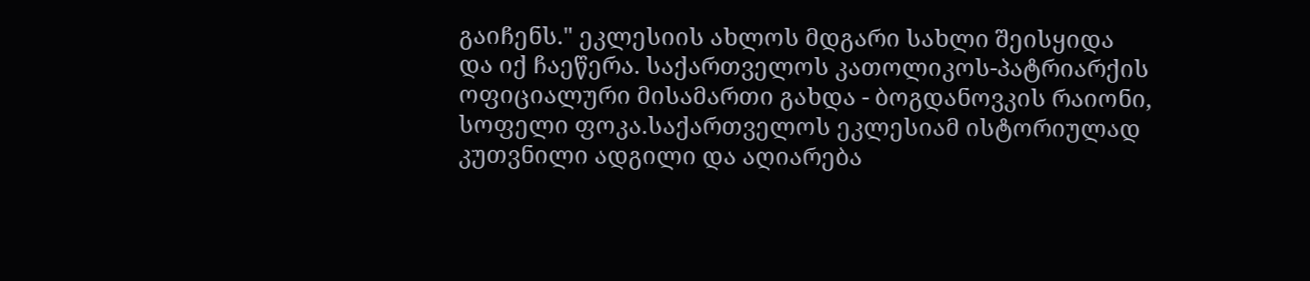გაიჩენს." ეკლესიის ახლოს მდგარი სახლი შეისყიდა და იქ ჩაეწერა. საქართველოს კათოლიკოს-პატრიარქის ოფიციალური მისამართი გახდა - ბოგდანოვკის რაიონი, სოფელი ფოკა.საქართველოს ეკლესიამ ისტორიულად კუთვნილი ადგილი და აღიარება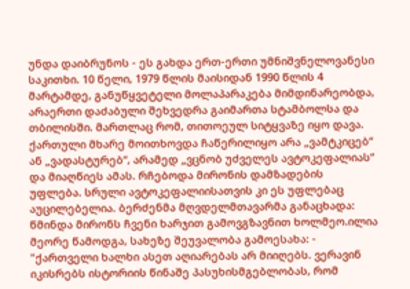უნდა დაიბრუნოს - ეს გახდა ერთ-ერთი უმნიშვნელოვანესი საკითხი. 10 წელი, 1979 წლის მაისიდან 1990 წლის 4 მარტამდე, განუწყვეტელი მოლაპარაკება მიმდინარეობდა, არაერთი დაძაბული შეხვედრა გაიმართა სტამბოლსა და თბილისში. მართლაც რომ, თითოეულ სიტყვაზე იყო დავა. ქართული მხარე მოითხოვდა ჩაწერილიყო არა „ვამტკიცებ“ ან „ვადასტურებ“, არამედ „ვცნობ უძველეს ავტოკეფალიას“ და მიაღწიეს ამას. რჩებოდა მირონის დამზადების უფლება. სრული ავტოკეფალიისათვის კი ეს უფლებაც აუცილებელია. ბერძენმა მღვდელმთავარმა განაცხადა: წმინდა მირონს ჩვენი ხარჯით გამოვგზავნით ხოლმეო.ილია მეორე წამოდგა, სახეზე შეუვალობა გამოესახა: - "ქართველი ხალხი ასეთ აღიარებას არ მიიღებს. ვერავინ იკისრებს ისტორიის წინაშე პასუხისმგებლობას, რომ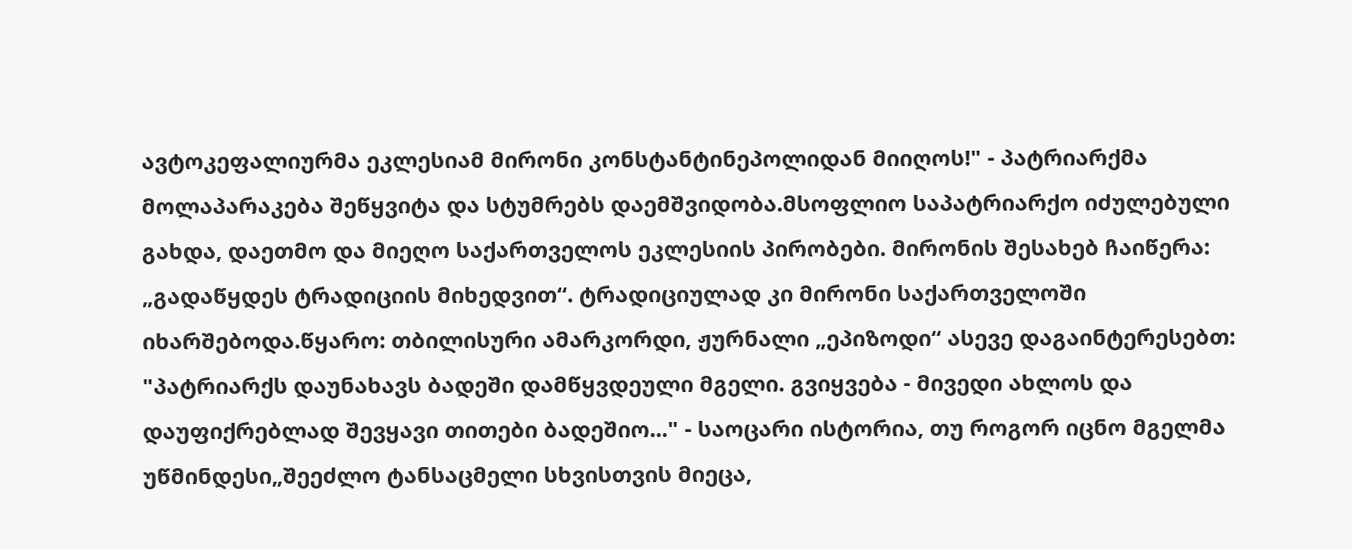ავტოკეფალიურმა ეკლესიამ მირონი კონსტანტინეპოლიდან მიიღოს!" - პატრიარქმა მოლაპარაკება შეწყვიტა და სტუმრებს დაემშვიდობა.მსოფლიო საპატრიარქო იძულებული გახდა, დაეთმო და მიეღო საქართველოს ეკლესიის პირობები. მირონის შესახებ ჩაიწერა: „გადაწყდეს ტრადიციის მიხედვით“. ტრადიციულად კი მირონი საქართველოში იხარშებოდა.წყარო: თბილისური ამარკორდი, ჟურნალი „ეპიზოდი“ ასევე დაგაინტერესებთ: "პატრიარქს დაუნახავს ბადეში დამწყვდეული მგელი. გვიყვება - მივედი ახლოს და დაუფიქრებლად შევყავი თითები ბადეშიო..." - საოცარი ისტორია, თუ როგორ იცნო მგელმა უწმინდესი„შეეძლო ტანსაცმელი სხვისთვის მიეცა,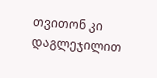თვითონ კი დაგლეჯილით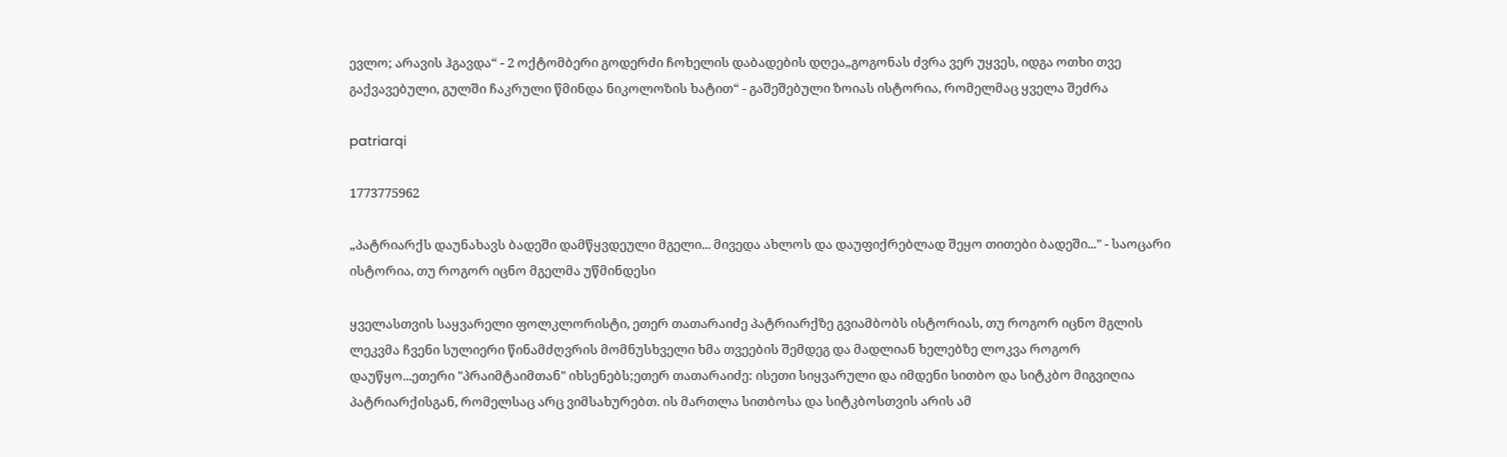ევლო; არავის ჰგავდა“ - 2 ოქტომბერი გოდერძი ჩოხელის დაბადების დღეა„გოგონას ძვრა ვერ უყვეს, იდგა ოთხი თვე გაქვავებული, გულში ჩაკრული წმინდა ნიკოლოზის ხატით“ - გაშეშებული ზოიას ისტორია, რომელმაც ყველა შეძრა

patriarqi

1773775962

„პატრიარქს დაუნახავს ბადეში დამწყვდეული მგელი... მივედა ახლოს და დაუფიქრებლად შეყო თითები ბადეში..." - საოცარი ისტორია, თუ როგორ იცნო მგელმა უწმინდესი

ყველასთვის საყვარელი ფოლკლორისტი, ეთერ თათარაიძე პატრიარქზე გვიამბობს ისტორიას, თუ როგორ იცნო მგლის ლეკვმა ჩვენი სულიერი წინამძღვრის მომნუსხველი ხმა თვეების შემდეგ და მადლიან ხელებზე ლოკვა როგორ დაუწყო...ეთერი "პრაიმტაიმთან" იხსენებს;ეთერ თათარაიძე: ისეთი სიყვარული და იმდენი სითბო და სიტკბო მიგვიღია პატრიარქისგან, რომელსაც არც ვიმსახურებთ. ის მართლა სითბოსა და სიტკბოსთვის არის ამ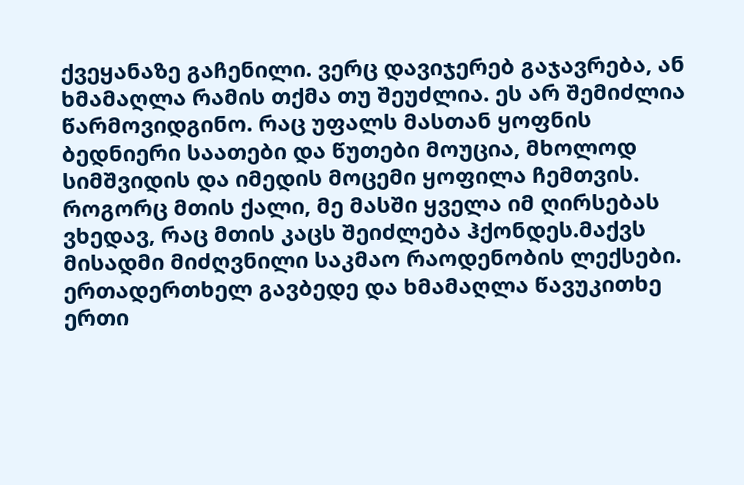ქვეყანაზე გაჩენილი. ვერც დავიჯერებ გაჯავრება, ან ხმამაღლა რამის თქმა თუ შეუძლია. ეს არ შემიძლია წარმოვიდგინო. რაც უფალს მასთან ყოფნის ბედნიერი საათები და წუთები მოუცია, მხოლოდ სიმშვიდის და იმედის მოცემი ყოფილა ჩემთვის. როგორც მთის ქალი, მე მასში ყველა იმ ღირსებას ვხედავ, რაც მთის კაცს შეიძლება ჰქონდეს.მაქვს მისადმი მიძღვნილი საკმაო რაოდენობის ლექსები. ერთადერთხელ გავბედე და ხმამაღლა წავუკითხე ერთი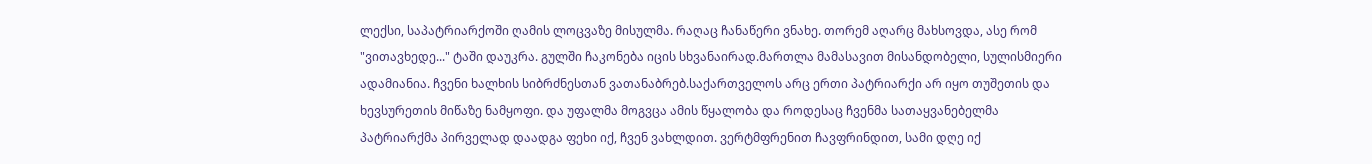ლექსი, საპატრიარქოში ღამის ლოცვაზე მისულმა. რაღაც ჩანაწერი ვნახე. თორემ აღარც მახსოვდა, ასე რომ "ვითავხედე..." ტაში დაუკრა. გულში ჩაკონება იცის სხვანაირად.მართლა მამასავით მისანდობელი, სულისმიერი ადამიანია. ჩვენი ხალხის სიბრძნესთან ვათანაბრებ.საქართველოს არც ერთი პატრიარქი არ იყო თუშეთის და ხევსურეთის მიწაზე ნამყოფი. და უფალმა მოგვცა ამის წყალობა და როდესაც ჩვენმა სათაყვანებელმა პატრიარქმა პირველად დაადგა ფეხი იქ, ჩვენ ვახლდით. ვერტმფრენით ჩავფრინდით, სამი დღე იქ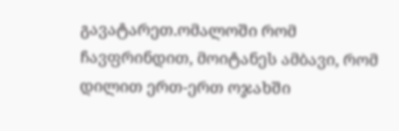გავატარეთ.ომალოში რომ ჩავფრინდით, მოიტანეს ამბავი, რომ დილით ერთ-ერთ ოჯახში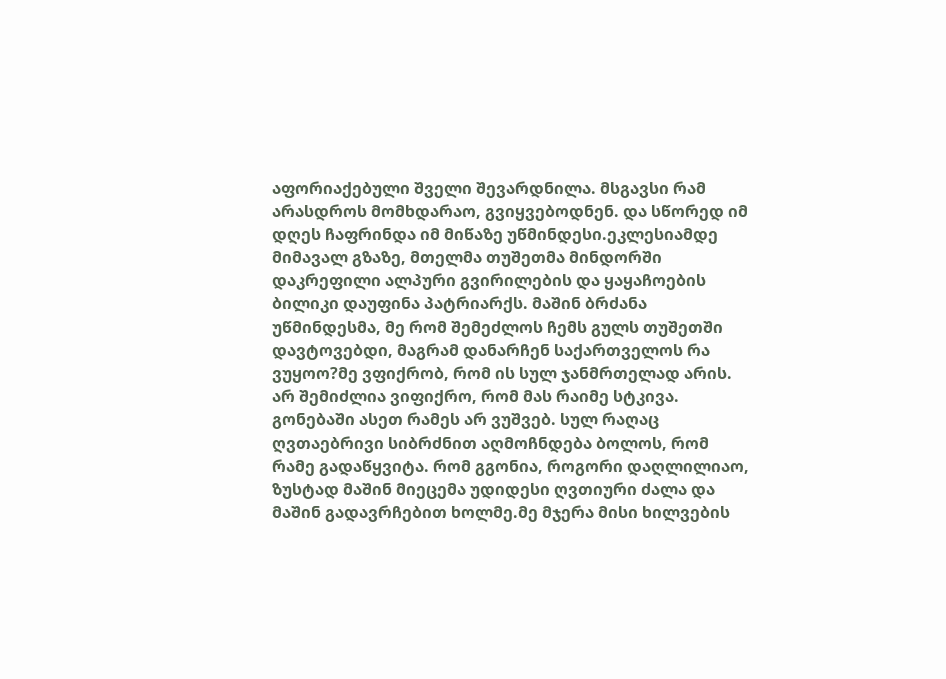აფორიაქებული შველი შევარდნილა. მსგავსი რამ არასდროს მომხდარაო, გვიყვებოდნენ. და სწორედ იმ დღეს ჩაფრინდა იმ მიწაზე უწმინდესი.ეკლესიამდე მიმავალ გზაზე, მთელმა თუშეთმა მინდორში დაკრეფილი ალპური გვირილების და ყაყაჩოების ბილიკი დაუფინა პატრიარქს. მაშინ ბრძანა უწმინდესმა, მე რომ შემეძლოს ჩემს გულს თუშეთში დავტოვებდი, მაგრამ დანარჩენ საქართველოს რა ვუყოო?მე ვფიქრობ, რომ ის სულ ჯანმრთელად არის. არ შემიძლია ვიფიქრო, რომ მას რაიმე სტკივა. გონებაში ასეთ რამეს არ ვუშვებ. სულ რაღაც ღვთაებრივი სიბრძნით აღმოჩნდება ბოლოს, რომ რამე გადაწყვიტა. რომ გგონია, როგორი დაღლილიაო, ზუსტად მაშინ მიეცემა უდიდესი ღვთიური ძალა და მაშინ გადავრჩებით ხოლმე.მე მჯერა მისი ხილვების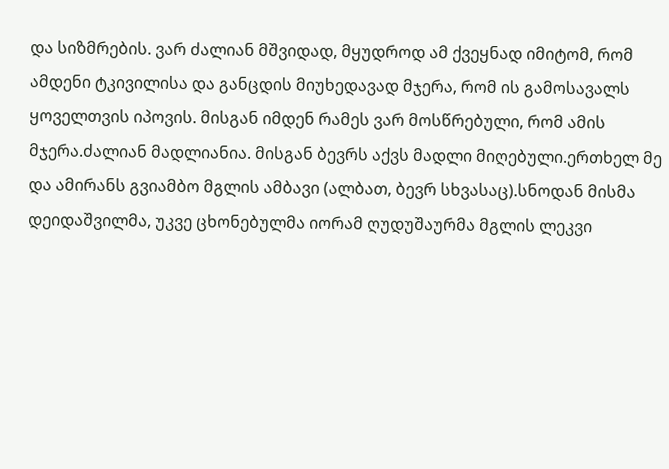და სიზმრების. ვარ ძალიან მშვიდად, მყუდროდ ამ ქვეყნად იმიტომ, რომ ამდენი ტკივილისა და განცდის მიუხედავად მჯერა, რომ ის გამოსავალს ყოველთვის იპოვის. მისგან იმდენ რამეს ვარ მოსწრებული, რომ ამის მჯერა.ძალიან მადლიანია. მისგან ბევრს აქვს მადლი მიღებული.ერთხელ მე და ამირანს გვიამბო მგლის ამბავი (ალბათ, ბევრ სხვასაც).სნოდან მისმა დეიდაშვილმა, უკვე ცხონებულმა იორამ ღუდუშაურმა მგლის ლეკვი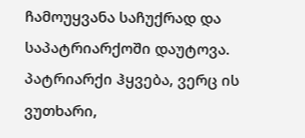ჩამოუყვანა საჩუქრად და საპატრიარქოში დაუტოვა. პატრიარქი ჰყვება, ვერც ის ვუთხარი,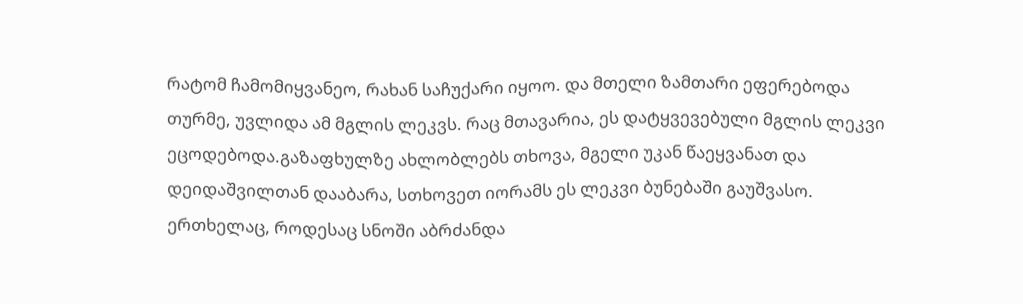რატომ ჩამომიყვანეო, რახან საჩუქარი იყოო. და მთელი ზამთარი ეფერებოდა თურმე, უვლიდა ამ მგლის ლეკვს. რაც მთავარია, ეს დატყვევებული მგლის ლეკვი ეცოდებოდა.გაზაფხულზე ახლობლებს თხოვა, მგელი უკან წაეყვანათ და დეიდაშვილთან დააბარა, სთხოვეთ იორამს ეს ლეკვი ბუნებაში გაუშვასო. ერთხელაც, როდესაც სნოში აბრძანდა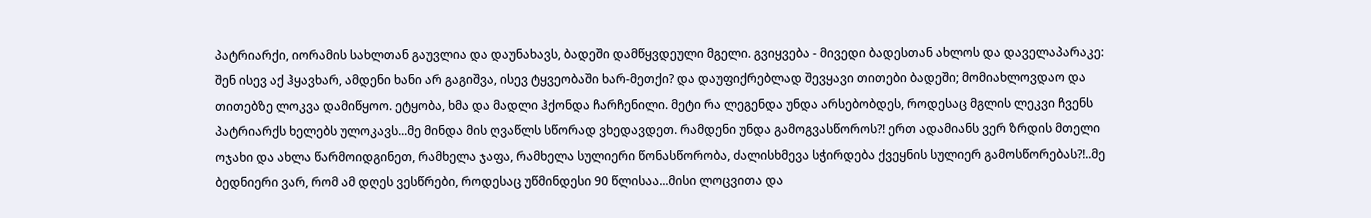პატრიარქი, იორამის სახლთან გაუვლია და დაუნახავს, ბადეში დამწყვდეული მგელი. გვიყვება - მივედი ბადესთან ახლოს და დაველაპარაკე: შენ ისევ აქ ჰყავხარ, ამდენი ხანი არ გაგიშვა, ისევ ტყვეობაში ხარ-მეთქი? და დაუფიქრებლად შევყავი თითები ბადეში; მომიახლოვდაო და თითებზე ლოკვა დამიწყოო. ეტყობა, ხმა და მადლი ჰქონდა ჩარჩენილი. მეტი რა ლეგენდა უნდა არსებობდეს, როდესაც მგლის ლეკვი ჩვენს პატრიარქს ხელებს ულოკავს...მე მინდა მის ღვაწლს სწორად ვხედავდეთ. რამდენი უნდა გამოგვასწოროს?! ერთ ადამიანს ვერ ზრდის მთელი ოჯახი და ახლა წარმოიდგინეთ, რამხელა ჯაფა, რამხელა სულიერი წონასწორობა, ძალისხმევა სჭირდება ქვეყნის სულიერ გამოსწორებას?!..მე ბედნიერი ვარ, რომ ამ დღეს ვესწრები, როდესაც უწმინდესი 90 წლისაა...მისი ლოცვითა და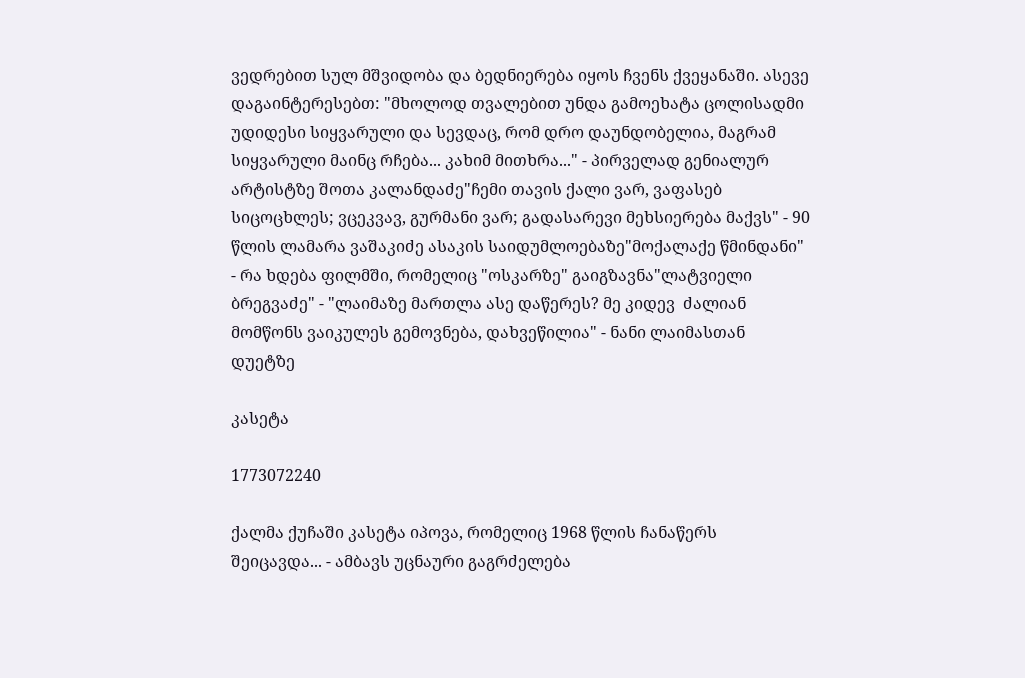ვედრებით სულ მშვიდობა და ბედნიერება იყოს ჩვენს ქვეყანაში. ასევე დაგაინტერესებთ: "მხოლოდ თვალებით უნდა გამოეხატა ცოლისადმი უდიდესი სიყვარული და სევდაც, რომ დრო დაუნდობელია, მაგრამ სიყვარული მაინც რჩება... კახიმ მითხრა..." - პირველად გენიალურ არტისტზე შოთა კალანდაძე"ჩემი თავის ქალი ვარ, ვაფასებ სიცოცხლეს; ვცეკვავ, გურმანი ვარ; გადასარევი მეხსიერება მაქვს" - 90 წლის ლამარა ვაშაკიძე ასაკის საიდუმლოებაზე"მოქალაქე წმინდანი" - რა ხდება ფილმში, რომელიც "ოსკარზე" გაიგზავნა"ლატვიელი ბრეგვაძე" - "ლაიმაზე მართლა ასე დაწერეს? მე კიდევ  ძალიან მომწონს ვაიკულეს გემოვნება, დახვეწილია" - ნანი ლაიმასთან დუეტზე

კასეტა

1773072240

ქალმა ქუჩაში კასეტა იპოვა, რომელიც 1968 წლის ჩანაწერს შეიცავდა... - ამბავს უცნაური გაგრძელება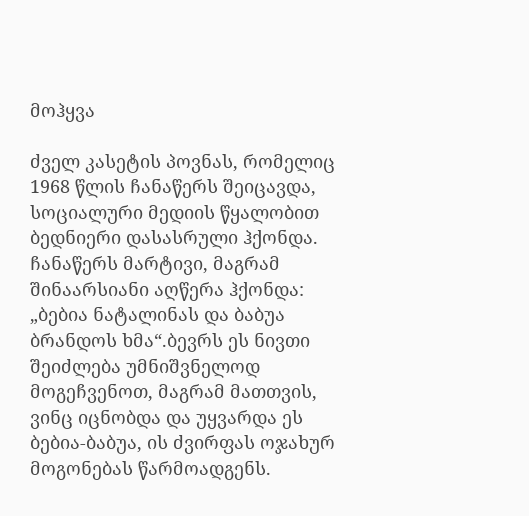მოჰყვა

ძველ კასეტის პოვნას, რომელიც 1968 წლის ჩანაწერს შეიცავდა, სოციალური მედიის წყალობით ბედნიერი დასასრული ჰქონდა. ჩანაწერს მარტივი, მაგრამ შინაარსიანი აღწერა ჰქონდა: „ბებია ნატალინას და ბაბუა ბრანდოს ხმა“.ბევრს ეს ნივთი შეიძლება უმნიშვნელოდ მოგეჩვენოთ, მაგრამ მათთვის, ვინც იცნობდა და უყვარდა ეს ბებია-ბაბუა, ის ძვირფას ოჯახურ მოგონებას წარმოადგენს.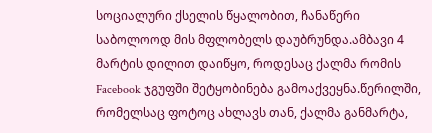სოციალური ქსელის წყალობით, ჩანაწერი საბოლოოდ მის მფლობელს დაუბრუნდა.ამბავი 4 მარტის დილით დაიწყო, როდესაც ქალმა რომის Facebook ჯგუფში შეტყობინება გამოაქვეყნა.წერილში, რომელსაც ფოტოც ახლავს თან, ქალმა განმარტა,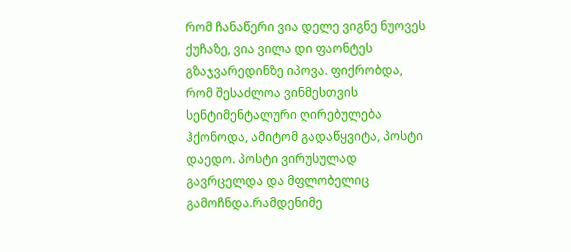რომ ჩანაწერი ვია დელე ვიგნე ნუოვეს ქუჩაზე, ვია ვილა დი ფაონტეს გზაჯვარედინზე იპოვა. ფიქრობდა, რომ შესაძლოა ვინმესთვის სენტიმენტალური ღირებულება ჰქონოდა, ამიტომ გადაწყვიტა, პოსტი დაედო. პოსტი ვირუსულად გავრცელდა და მფლობელიც გამოჩნდა.რამდენიმე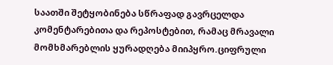საათში შეტყობინება სწრაფად გავრცელდა კომენტარებითა და რეპოსტებით, რამაც მრავალი მომხმარებლის ყურადღება მიიპყრო.ციფრული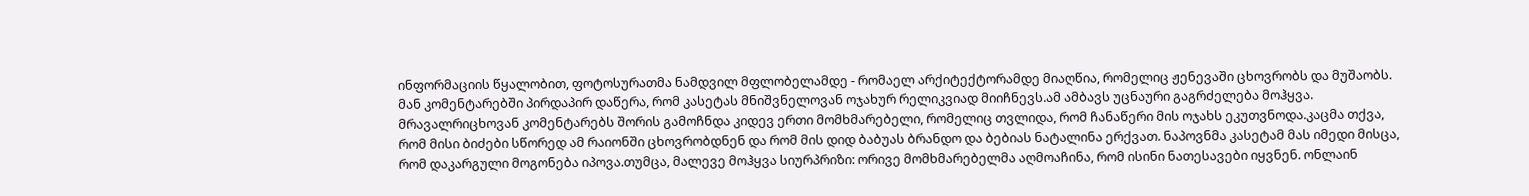ინფორმაციის წყალობით, ფოტოსურათმა ნამდვილ მფლობელამდე - რომაელ არქიტექტორამდე მიაღწია, რომელიც ჟენევაში ცხოვრობს და მუშაობს. მან კომენტარებში პირდაპირ დაწერა, რომ კასეტას მნიშვნელოვან ოჯახურ რელიკვიად მიიჩნევს.ამ ამბავს უცნაური გაგრძელება მოჰყვა. მრავალრიცხოვან კომენტარებს შორის გამოჩნდა კიდევ ერთი მომხმარებელი, რომელიც თვლიდა, რომ ჩანაწერი მის ოჯახს ეკუთვნოდა.კაცმა თქვა, რომ მისი ბიძები სწორედ ამ რაიონში ცხოვრობდნენ და რომ მის დიდ ბაბუას ბრანდო და ბებიას ნატალინა ერქვათ. ნაპოვნმა კასეტამ მას იმედი მისცა, რომ დაკარგული მოგონება იპოვა.თუმცა, მალევე მოჰყვა სიურპრიზი: ორივე მომხმარებელმა აღმოაჩინა, რომ ისინი ნათესავები იყვნენ. ონლაინ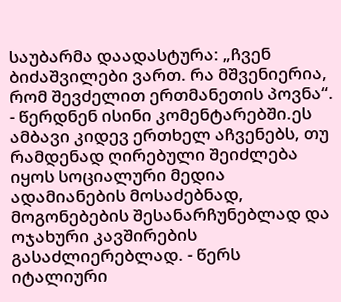საუბარმა დაადასტურა: „ჩვენ ბიძაშვილები ვართ. რა მშვენიერია, რომ შევძელით ერთმანეთის პოვნა“. - წერდნენ ისინი კომენტარებში.ეს ამბავი კიდევ ერთხელ აჩვენებს, თუ რამდენად ღირებული შეიძლება იყოს სოციალური მედია ადამიანების მოსაძებნად, მოგონებების შესანარჩუნებლად და ოჯახური კავშირების გასაძლიერებლად. - წერს იტალიური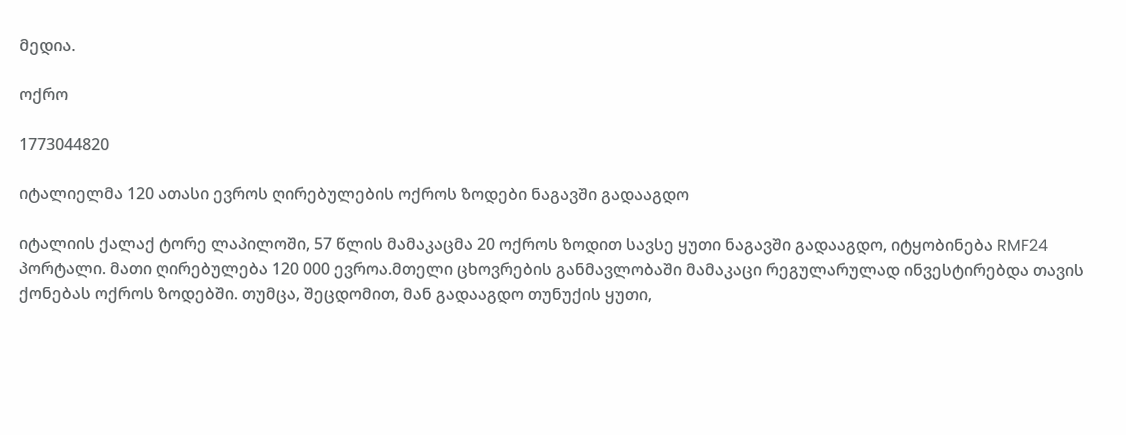მედია.

ოქრო

1773044820

იტალიელმა 120 ათასი ევროს ღირებულების ოქროს ზოდები ნაგავში გადააგდო

იტალიის ქალაქ ტორე ლაპილოში, 57 წლის მამაკაცმა 20 ოქროს ზოდით სავსე ყუთი ნაგავში გადააგდო, იტყობინება RMF24 პორტალი. მათი ღირებულება 120 000 ევროა.მთელი ცხოვრების განმავლობაში მამაკაცი რეგულარულად ინვესტირებდა თავის ქონებას ოქროს ზოდებში. თუმცა, შეცდომით, მან გადააგდო თუნუქის ყუთი,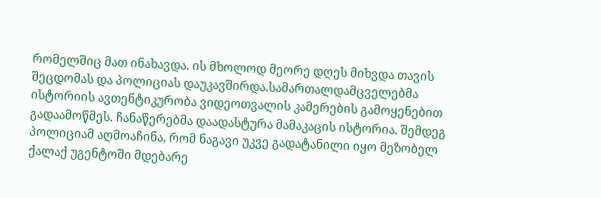რომელშიც მათ ინახავდა. ის მხოლოდ მეორე დღეს მიხვდა თავის შეცდომას და პოლიციას დაუკავშირდა.სამართალდამცველებმა ისტორიის ავთენტიკურობა ვიდეოთვალის კამერების გამოყენებით გადაამოწმეს. ჩანაწერებმა დაადასტურა მამაკაცის ისტორია. შემდეგ პოლიციამ აღმოაჩინა, რომ ნაგავი უკვე გადატანილი იყო მეზობელ ქალაქ უგენტოში მდებარე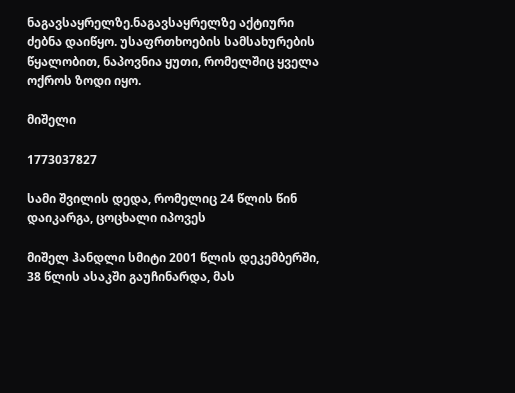ნაგავსაყრელზე.ნაგავსაყრელზე აქტიური ძებნა დაიწყო. უსაფრთხოების სამსახურების წყალობით, ნაპოვნია ყუთი, რომელშიც ყველა ოქროს ზოდი იყო.

მიშელი

1773037827

სამი შვილის დედა, რომელიც 24 წლის წინ დაიკარგა, ცოცხალი იპოვეს

მიშელ ჰანდლი სმიტი 2001 წლის დეკემბერში, 38 წლის ასაკში გაუჩინარდა, მას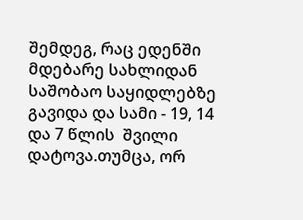შემდეგ, რაც ედენში მდებარე სახლიდან საშობაო საყიდლებზე გავიდა და სამი - 19, 14 და 7 წლის  შვილი დატოვა.თუმცა, ორ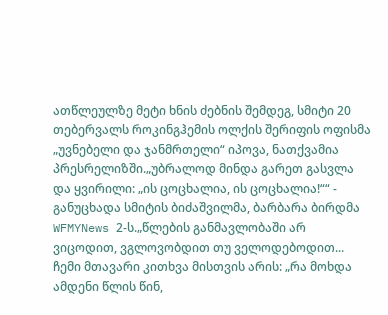ათწლეულზე მეტი ხნის ძებნის შემდეგ, სმიტი 20 თებერვალს როკინგჰემის ოლქის შერიფის ოფისმა „უვნებელი და ჯანმრთელი“ იპოვა, ნათქვამია პრესრელიზში.„უბრალოდ მინდა გარეთ გასვლა და ყვირილი: „ის ცოცხალია, ის ცოცხალია!““ - განუცხადა სმიტის ბიძაშვილმა, ბარბარა ბირდმა WFMYNews 2-ს.„წლების განმავლობაში არ ვიცოდით, ვგლოვობდით თუ ველოდებოდით... ჩემი მთავარი კითხვა მისთვის არის: „რა მოხდა ამდენი წლის წინ,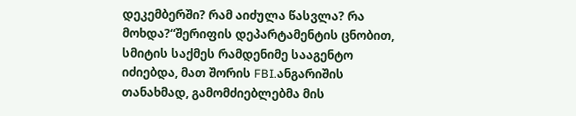დეკემბერში? რამ აიძულა წასვლა? რა მოხდა?“შერიფის დეპარტამენტის ცნობით, სმიტის საქმეს რამდენიმე სააგენტო იძიებდა, მათ შორის FBI.ანგარიშის თანახმად, გამომძიებლებმა მის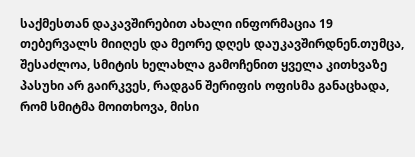საქმესთან დაკავშირებით ახალი ინფორმაცია 19 თებერვალს მიიღეს და მეორე დღეს დაუკავშირდნენ.თუმცა, შესაძლოა, სმიტის ხელახლა გამოჩენით ყველა კითხვაზე პასუხი არ გაირკვეს, რადგან შერიფის ოფისმა განაცხადა, რომ სმიტმა მოითხოვა, მისი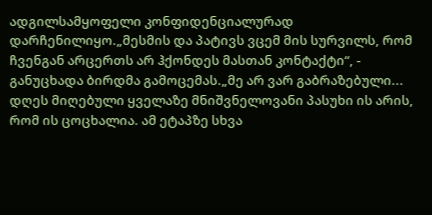ადგილსამყოფელი კონფიდენციალურად დარჩენილიყო.„მესმის და პატივს ვცემ მის სურვილს, რომ ჩვენგან არცერთს არ ჰქონდეს მასთან კონტაქტი“, - განუცხადა ბირდმა გამოცემას.„მე არ ვარ გაბრაზებული... დღეს მიღებული ყველაზე მნიშვნელოვანი პასუხი ის არის, რომ ის ცოცხალია. ამ ეტაპზე სხვა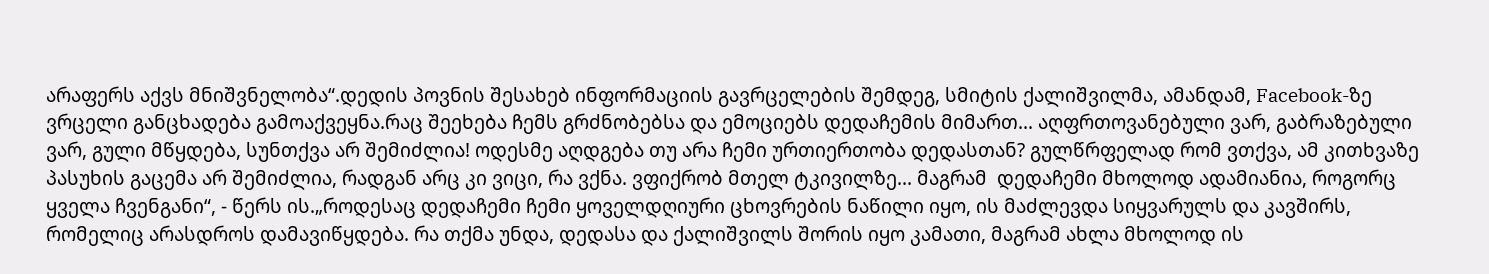არაფერს აქვს მნიშვნელობა“.დედის პოვნის შესახებ ინფორმაციის გავრცელების შემდეგ, სმიტის ქალიშვილმა, ამანდამ, Facebook-ზე ვრცელი განცხადება გამოაქვეყნა.რაც შეეხება ჩემს გრძნობებსა და ემოციებს დედაჩემის მიმართ... აღფრთოვანებული ვარ, გაბრაზებული ვარ, გული მწყდება, სუნთქვა არ შემიძლია! ოდესმე აღდგება თუ არა ჩემი ურთიერთობა დედასთან? გულწრფელად რომ ვთქვა, ამ კითხვაზე პასუხის გაცემა არ შემიძლია, რადგან არც კი ვიცი, რა ვქნა. ვფიქრობ მთელ ტკივილზე... მაგრამ  დედაჩემი მხოლოდ ადამიანია, როგორც ყველა ჩვენგანი“, - წერს ის.„როდესაც დედაჩემი ჩემი ყოველდღიური ცხოვრების ნაწილი იყო, ის მაძლევდა სიყვარულს და კავშირს, რომელიც არასდროს დამავიწყდება. რა თქმა უნდა, დედასა და ქალიშვილს შორის იყო კამათი, მაგრამ ახლა მხოლოდ ის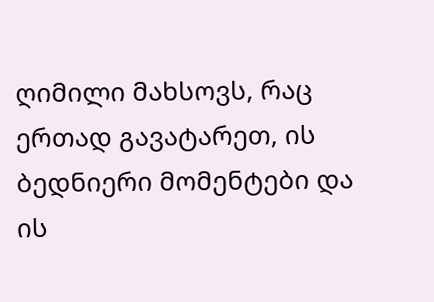ღიმილი მახსოვს, რაც ერთად გავატარეთ, ის ბედნიერი მომენტები და ის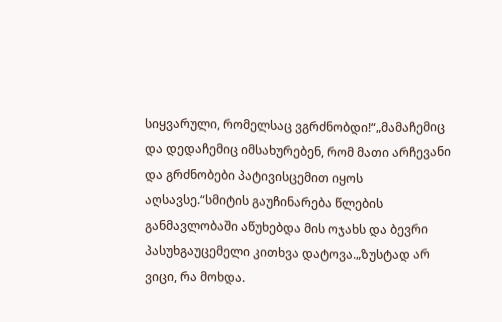სიყვარული, რომელსაც ვგრძნობდი!“„მამაჩემიც და დედაჩემიც იმსახურებენ, რომ მათი არჩევანი და გრძნობები პატივისცემით იყოს აღსავსე.“სმიტის გაუჩინარება წლების განმავლობაში აწუხებდა მის ოჯახს და ბევრი პასუხგაუცემელი კითხვა დატოვა.„ზუსტად არ ვიცი, რა მოხდა.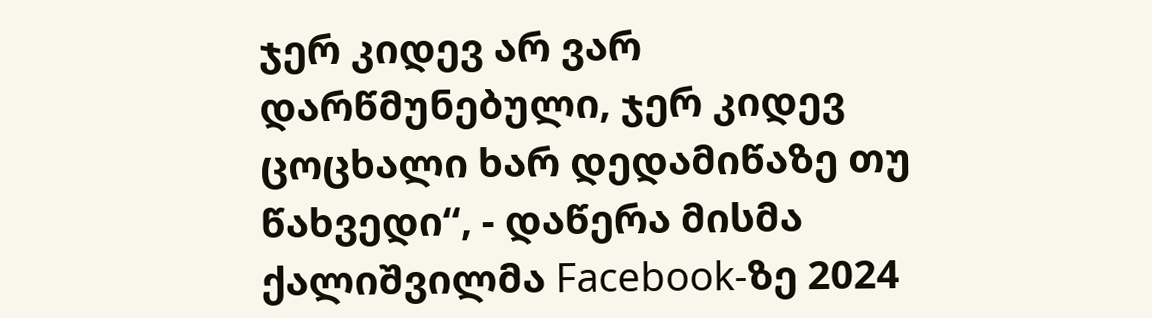ჯერ კიდევ არ ვარ დარწმუნებული, ჯერ კიდევ ცოცხალი ხარ დედამიწაზე თუ წახვედი“, - დაწერა მისმა ქალიშვილმა Facebook-ზე 2024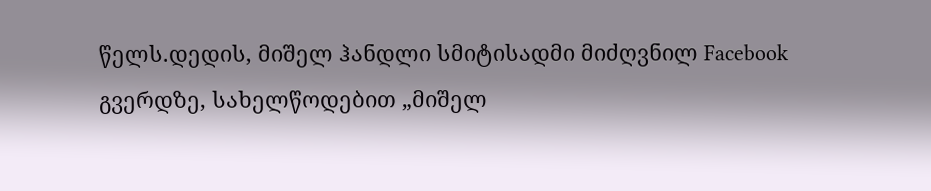წელს.დედის, მიშელ ჰანდლი სმიტისადმი მიძღვნილ Facebook გვერდზე, სახელწოდებით „მიშელ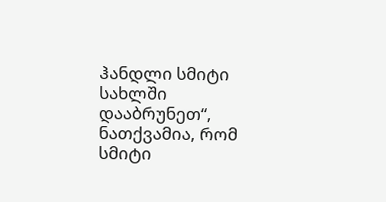ჰანდლი სმიტი სახლში დააბრუნეთ“, ნათქვამია, რომ სმიტი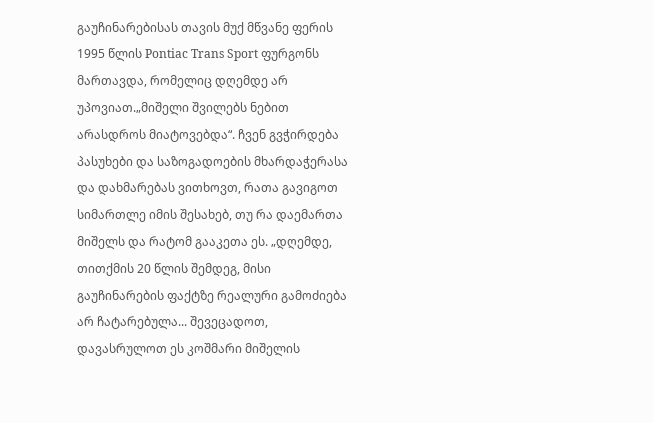გაუჩინარებისას თავის მუქ მწვანე ფერის 1995 წლის Pontiac Trans Sport ფურგონს მართავდა, რომელიც დღემდე არ უპოვიათ.„მიშელი შვილებს ნებით არასდროს მიატოვებდა“. ჩვენ გვჭირდება პასუხები და საზოგადოების მხარდაჭერასა და დახმარებას ვითხოვთ, რათა გავიგოთ სიმართლე იმის შესახებ, თუ რა დაემართა მიშელს და რატომ გააკეთა ეს. „დღემდე, თითქმის 20 წლის შემდეგ, მისი გაუჩინარების ფაქტზე რეალური გამოძიება არ ჩატარებულა... შევეცადოთ, დავასრულოთ ეს კოშმარი მიშელის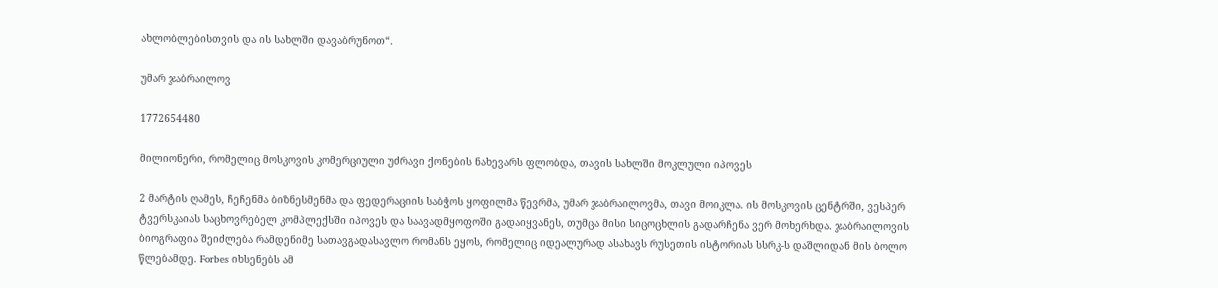ახლობლებისთვის და ის სახლში დავაბრუნოთ“.

უმარ ჯაბრაილოვ

1772654480

მილიონერი, რომელიც მოსკოვის კომერციული უძრავი ქონების ნახევარს ფლობდა, თავის სახლში მოკლული იპოვეს

2 მარტის ღამეს, ჩეჩენმა ბიზნესმენმა და ფედერაციის საბჭოს ყოფილმა წევრმა, უმარ ჯაბრაილოვმა, თავი მოიკლა. ის მოსკოვის ცენტრში, ვესპერ ტვერსკაიას საცხოვრებელ კომპლექსში იპოვეს და საავადმყოფოში გადაიყვანეს, თუმცა მისი სიცოცხლის გადარჩენა ვერ მოხერხდა. ჯაბრაილოვის ბიოგრაფია შეიძლება რამდენიმე სათავგადასავლო რომანს ეყოს, რომელიც იდეალურად ასახავს რუსეთის ისტორიას სსრკ-ს დაშლიდან მის ბოლო წლებამდე. Forbes იხსენებს ამ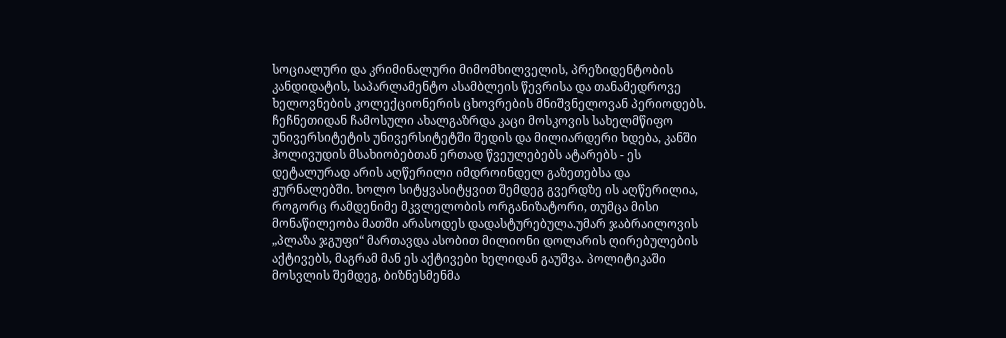სოციალური და კრიმინალური მიმომხილველის, პრეზიდენტობის კანდიდატის, საპარლამენტო ასამბლეის წევრისა და თანამედროვე ხელოვნების კოლექციონერის ცხოვრების მნიშვნელოვან პერიოდებს. ჩეჩნეთიდან ჩამოსული ახალგაზრდა კაცი მოსკოვის სახელმწიფო უნივერსიტეტის უნივერსიტეტში შედის და მილიარდერი ხდება, კანში ჰოლივუდის მსახიობებთან ერთად წვეულებებს ატარებს - ეს დეტალურად არის აღწერილი იმდროინდელ გაზეთებსა და ჟურნალებში. ხოლო სიტყვასიტყვით შემდეგ გვერდზე ის აღწერილია, როგორც რამდენიმე მკვლელობის ორგანიზატორი, თუმცა მისი მონაწილეობა მათში არასოდეს დადასტურებულა.უმარ ჯაბრაილოვის „პლაზა ჯგუფი“ მართავდა ასობით მილიონი დოლარის ღირებულების აქტივებს, მაგრამ მან ეს აქტივები ხელიდან გაუშვა. პოლიტიკაში მოსვლის შემდეგ, ბიზნესმენმა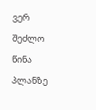ვერ შეძლო წინა პლანზე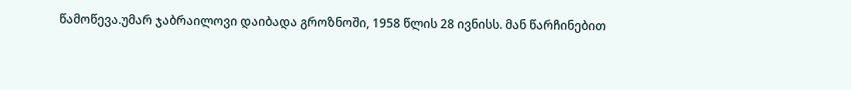წამოწევა.უმარ ჯაბრაილოვი დაიბადა გროზნოში, 1958 წლის 28 ივნისს. მან წარჩინებით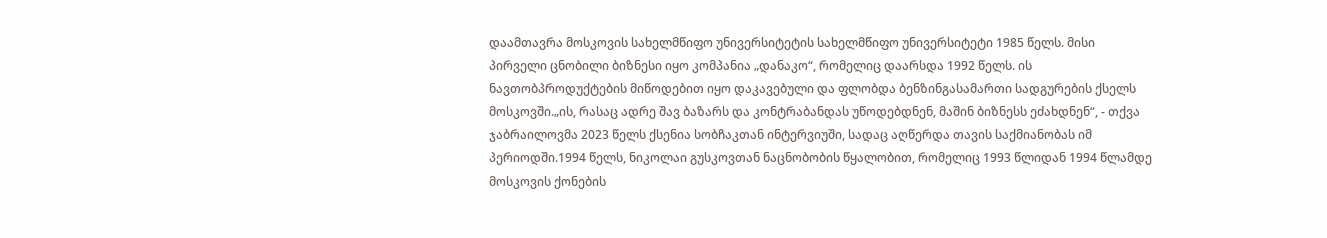დაამთავრა მოსკოვის სახელმწიფო უნივერსიტეტის სახელმწიფო უნივერსიტეტი 1985 წელს. მისი პირველი ცნობილი ბიზნესი იყო კომპანია „დანაკო“, რომელიც დაარსდა 1992 წელს. ის ნავთობპროდუქტების მიწოდებით იყო დაკავებული და ფლობდა ბენზინგასამართი სადგურების ქსელს მოსკოვში.„ის, რასაც ადრე შავ ბაზარს და კონტრაბანდას უწოდებდნენ, მაშინ ბიზნესს ეძახდნენ“, - თქვა ჯაბრაილოვმა 2023 წელს ქსენია სობჩაკთან ინტერვიუში, სადაც აღწერდა თავის საქმიანობას იმ პერიოდში.1994 წელს, ნიკოლაი გუსკოვთან ნაცნობობის წყალობით, რომელიც 1993 წლიდან 1994 წლამდე მოსკოვის ქონების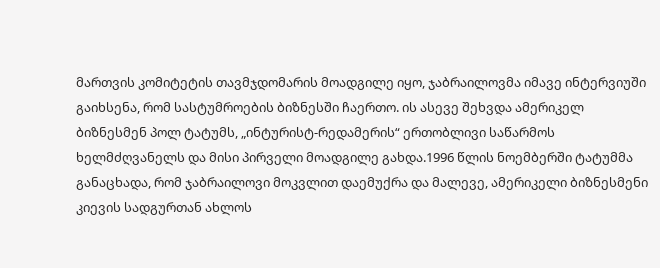მართვის კომიტეტის თავმჯდომარის მოადგილე იყო, ჯაბრაილოვმა იმავე ინტერვიუში გაიხსენა, რომ სასტუმროების ბიზნესში ჩაერთო. ის ასევე შეხვდა ამერიკელ ბიზნესმენ პოლ ტატუმს, „ინტურისტ-რედამერის“ ერთობლივი საწარმოს ხელმძღვანელს და მისი პირველი მოადგილე გახდა.1996 წლის ნოემბერში ტატუმმა განაცხადა, რომ ჯაბრაილოვი მოკვლით დაემუქრა და მალევე, ამერიკელი ბიზნესმენი კიევის სადგურთან ახლოს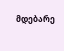მდებარე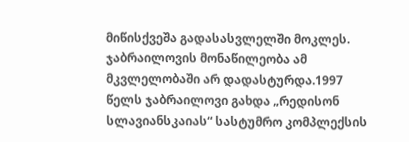მიწისქვეშა გადასასვლელში მოკლეს. ჯაბრაილოვის მონაწილეობა ამ მკვლელობაში არ დადასტურდა.1997 წელს ჯაბრაილოვი გახდა „რედისონ სლავიანსკაიას“ სასტუმრო კომპლექსის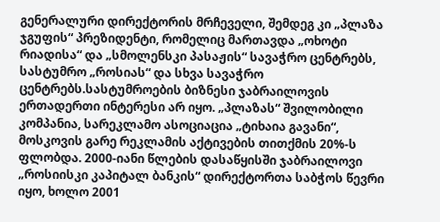გენერალური დირექტორის მრჩეველი, შემდეგ კი „პლაზა ჯგუფის“ პრეზიდენტი, რომელიც მართავდა „ოხოტი რიადისა“ და „სმოლენსკი პასაჟის“ სავაჭრო ცენტრებს, სასტუმრო „როსიას“ და სხვა სავაჭრო ცენტრებს.სასტუმროების ბიზნესი ჯაბრაილოვის ერთადერთი ინტერესი არ იყო. „პლაზას“ შვილობილი კომპანია, სარეკლამო ასოციაცია „ტიხაია გავანი“, მოსკოვის გარე რეკლამის აქტივების თითქმის 20%-ს ფლობდა. 2000-იანი წლების დასაწყისში ჯაბრაილოვი „როსიისკი კაპიტალ ბანკის“ დირექტორთა საბჭოს წევრი იყო, ხოლო 2001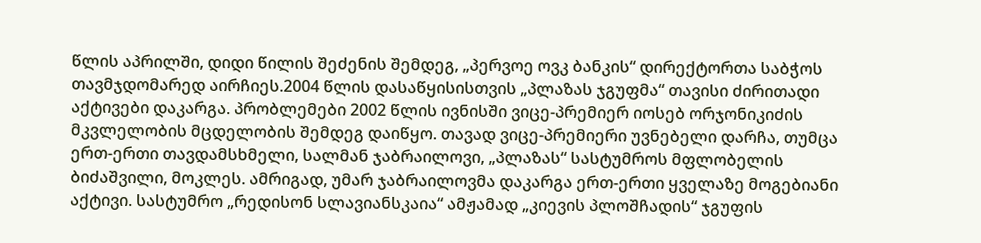წლის აპრილში, დიდი წილის შეძენის შემდეგ, „პერვოე ოვკ ბანკის“ დირექტორთა საბჭოს თავმჯდომარედ აირჩიეს.2004 წლის დასაწყისისთვის „პლაზას ჯგუფმა“ თავისი ძირითადი აქტივები დაკარგა. პრობლემები 2002 წლის ივნისში ვიცე-პრემიერ იოსებ ორჯონიკიძის მკვლელობის მცდელობის შემდეგ დაიწყო. თავად ვიცე-პრემიერი უვნებელი დარჩა, თუმცა ერთ-ერთი თავდამსხმელი, სალმან ჯაბრაილოვი, „პლაზას“ სასტუმროს მფლობელის ბიძაშვილი, მოკლეს. ამრიგად, უმარ ჯაბრაილოვმა დაკარგა ერთ-ერთი ყველაზე მოგებიანი აქტივი. სასტუმრო „რედისონ სლავიანსკაია“ ამჟამად „კიევის პლოშჩადის“ ჯგუფის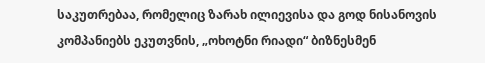საკუთრებაა, რომელიც ზარახ ილიევისა და გოდ ნისანოვის კომპანიებს ეკუთვნის, „ოხოტნი რიადი“ ბიზნესმენ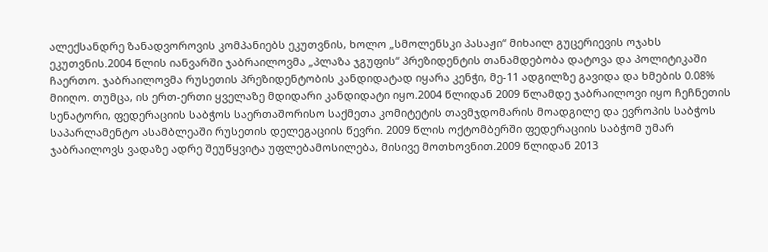ალექსანდრე ზანადვოროვის კომპანიებს ეკუთვნის, ხოლო „სმოლენსკი პასაჟი“ მიხაილ გუცერიევის ოჯახს ეკუთვნის.2004 წლის იანვარში ჯაბრაილოვმა „პლაზა ჯგუფის“ პრეზიდენტის თანამდებობა დატოვა და პოლიტიკაში ჩაერთო. ჯაბრაილოვმა რუსეთის პრეზიდენტობის კანდიდატად იყარა კენჭი, მე-11 ადგილზე გავიდა და ხმების 0.08% მიიღო. თუმცა, ის ერთ-ერთი ყველაზე მდიდარი კანდიდატი იყო.2004 წლიდან 2009 წლამდე ჯაბრაილოვი იყო ჩეჩნეთის სენატორი, ფედერაციის საბჭოს საერთაშორისო საქმეთა კომიტეტის თავმჯდომარის მოადგილე და ევროპის საბჭოს საპარლამენტო ასამბლეაში რუსეთის დელეგაციის წევრი. 2009 წლის ოქტომბერში ფედერაციის საბჭომ უმარ ჯაბრაილოვს ვადაზე ადრე შეუწყვიტა უფლებამოსილება, მისივე მოთხოვნით.2009 წლიდან 2013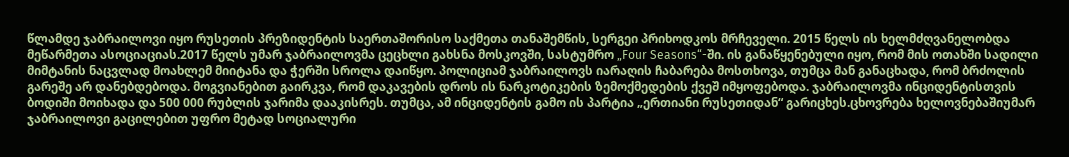წლამდე ჯაბრაილოვი იყო რუსეთის პრეზიდენტის საერთაშორისო საქმეთა თანაშემწის, სერგეი პრიხოდკოს მრჩეველი. 2015 წელს ის ხელმძღვანელობდა მეწარმეთა ასოციაციას.2017 წელს უმარ ჯაბრაილოვმა ცეცხლი გახსნა მოსკოვში, სასტუმრო „Four Seasons“-ში. ის განაწყენებული იყო, რომ მის ოთახში სადილი მიმტანის ნაცვლად მოახლემ მიიტანა და ჭერში სროლა დაიწყო. პოლიციამ ჯაბრაილოვს იარაღის ჩაბარება მოსთხოვა, თუმცა მან განაცხადა, რომ ბრძოლის გარეშე არ დანებდებოდა. მოგვიანებით გაირკვა, რომ დაკავების დროს ის ნარკოტიკების ზემოქმედების ქვეშ იმყოფებოდა. ჯაბრაილოვმა ინციდენტისთვის ბოდიში მოიხადა და 500 000 რუბლის ჯარიმა დააკისრეს. თუმცა, ამ ინციდენტის გამო ის პარტია „ერთიანი რუსეთიდან“ გარიცხეს.ცხოვრება ხელოვნებაშიუმარ ჯაბრაილოვი გაცილებით უფრო მეტად სოციალური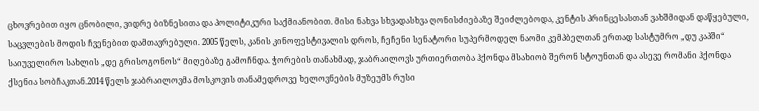ცხოვრებით იყო ცნობილი, ვიდრე ბიზნესითა და პოლიტიკური საქმიანობით. მისი ნახვა სხვადასხვა ღონისძიებაზე შეიძლებოდა, კენტის პრინცესასთან ვახშმიდან დაწყებული, საცვლების მოდის ჩვენებით დამთავრებული. 2005 წელს, კანის კინოფესტივალის დროს, ჩეჩენი სენატორი სუპერმოდელ ნაომი კემპბელთან ერთად სასტუმრო „დუ კაპში“ საიუველირო სახლის „დე გრისოგონოს“ მიღებაზე გამოჩნდა. ჭორების თანახმად, ჯაბრაილოვს ურთიერთობა ჰქონდა მსახიობ შერონ სტოუნთან და ასევე რომანი ჰქონდა ქსენია სობჩაკთან.2014 წელს ჯაბრაილოვმა მოსკოვის თანამედროვე ხელოვნების მუზეუმს რუსი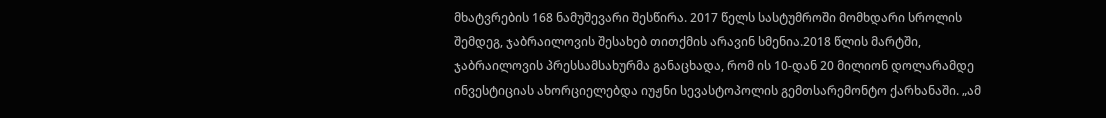მხატვრების 168 ნამუშევარი შესწირა. 2017 წელს სასტუმროში მომხდარი სროლის შემდეგ, ჯაბრაილოვის შესახებ თითქმის არავინ სმენია.2018 წლის მარტში, ჯაბრაილოვის პრესსამსახურმა განაცხადა, რომ ის 10-დან 20 მილიონ დოლარამდე ინვესტიციას ახორციელებდა იუჟნი სევასტოპოლის გემთსარემონტო ქარხანაში. „ამ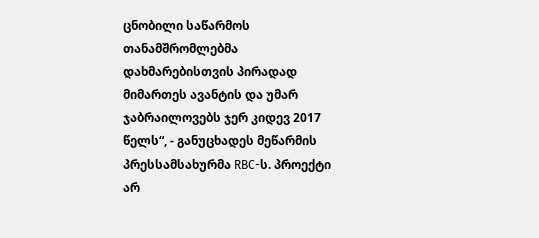ცნობილი საწარმოს თანამშრომლებმა დახმარებისთვის პირადად მიმართეს ავანტის და უმარ ჯაბრაილოვებს ჯერ კიდევ 2017 წელს“, - განუცხადეს მეწარმის პრესსამსახურმა RBC-ს. პროექტი არ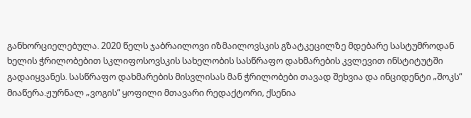განხორციელებულა. 2020 წელს ჯაბრაილოვი იზმაილოვსკის გზატკეცილზე მდებარე სასტუმროდან ხელის ჭრილობებით სკლიფოსოვსკის სახელობის სასწრაფო დახმარების კვლევით ინსტიტუტში გადაიყვანეს. სასწრაფო დახმარების მისვლისას მან ჭრილობები თავად შეხვია და ინციდენტი „შოკს“ მიაწერა.ჟურნალ „ვოგის“ ყოფილი მთავარი რედაქტორი, ქსენია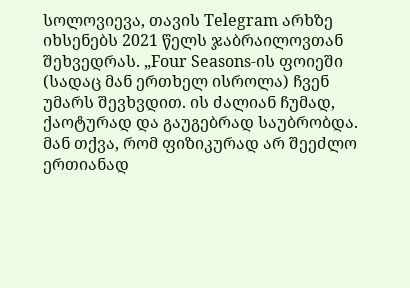სოლოვიევა, თავის Telegram არხზე იხსენებს 2021 წელს ჯაბრაილოვთან შეხვედრას. „Four Seasons-ის ფოიეში (სადაც მან ერთხელ ისროლა) ჩვენ უმარს შევხვდით. ის ძალიან ჩუმად, ქაოტურად და გაუგებრად საუბრობდა. მან თქვა, რომ ფიზიკურად არ შეეძლო ერთიანად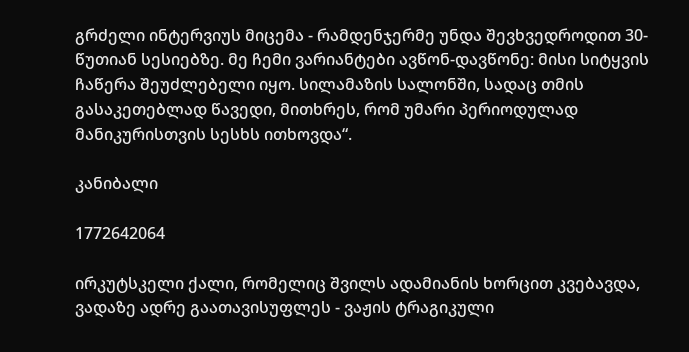გრძელი ინტერვიუს მიცემა - რამდენჯერმე უნდა შევხვედროდით 30-წუთიან სესიებზე. მე ჩემი ვარიანტები ავწონ-დავწონე: მისი სიტყვის ჩაწერა შეუძლებელი იყო. სილამაზის სალონში, სადაც თმის გასაკეთებლად წავედი, მითხრეს, რომ უმარი პერიოდულად მანიკურისთვის სესხს ითხოვდა“.

კანიბალი

1772642064

ირკუტსკელი ქალი, რომელიც შვილს ადამიანის ხორცით კვებავდა, ვადაზე ადრე გაათავისუფლეს - ვაჟის ტრაგიკული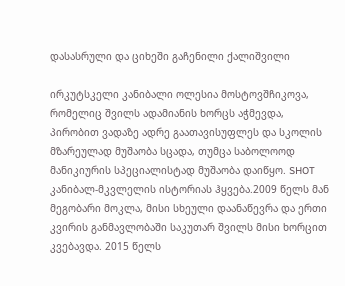დასასრული და ციხეში გაჩენილი ქალიშვილი

ირკუტსკელი კანიბალი ოლესია მოსტოვშჩიკოვა, რომელიც შვილს ადამიანის ხორცს აჭმევდა, პირობით ვადაზე ადრე გაათავისუფლეს და სკოლის მზარეულად მუშაობა სცადა, თუმცა საბოლოოდ მანიკიურის სპეციალისტად მუშაობა დაიწყო. SHOT კანიბალ-მკვლელის ისტორიას ჰყვება.2009 წელს მან მეგობარი მოკლა, მისი სხეული დაანაწევრა და ერთი კვირის განმავლობაში საკუთარ შვილს მისი ხორცით კვებავდა. 2015 წელს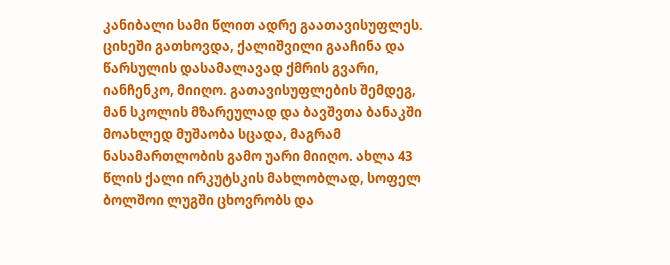კანიბალი სამი წლით ადრე გაათავისუფლეს. ციხეში გათხოვდა, ქალიშვილი გააჩინა და წარსულის დასამალავად ქმრის გვარი, იანჩენკო, მიიღო. გათავისუფლების შემდეგ, მან სკოლის მზარეულად და ბავშვთა ბანაკში მოახლედ მუშაობა სცადა, მაგრამ ნასამართლობის გამო უარი მიიღო. ახლა 43 წლის ქალი ირკუტსკის მახლობლად, სოფელ ბოლშოი ლუგში ცხოვრობს და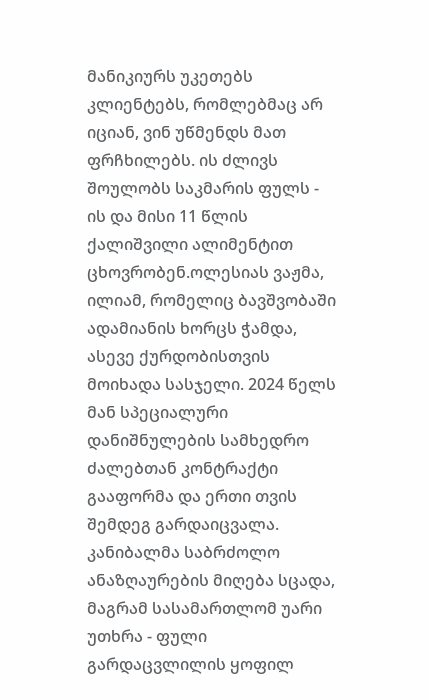მანიკიურს უკეთებს კლიენტებს, რომლებმაც არ იციან, ვინ უწმენდს მათ ფრჩხილებს. ის ძლივს შოულობს საკმარის ფულს - ის და მისი 11 წლის ქალიშვილი ალიმენტით ცხოვრობენ.ოლესიას ვაჟმა, ილიამ, რომელიც ბავშვობაში ადამიანის ხორცს ჭამდა, ასევე ქურდობისთვის მოიხადა სასჯელი. 2024 წელს მან სპეციალური დანიშნულების სამხედრო ძალებთან კონტრაქტი გააფორმა და ერთი თვის შემდეგ გარდაიცვალა. კანიბალმა საბრძოლო ანაზღაურების მიღება სცადა, მაგრამ სასამართლომ უარი უთხრა - ფული გარდაცვლილის ყოფილ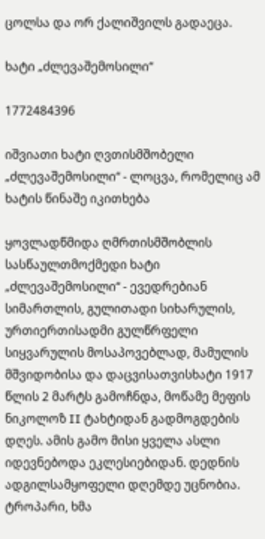ცოლსა და ორ ქალიშვილს გადაეცა.

ხატი „ძლევაშემოსილი“

1772484396

იშვიათი ხატი ღვთისმშობელი „ძლევაშემოსილი“ - ლოცვა, რომელიც ამ ხატის წინაშე იკითხება

ყოვლადწმიდა ღმრთისმშობლის სასწაულთმოქმედი ხატი „ძლევაშემოსილი“ - ევედრებიან სიმართლის, გულითადი სიხარულის, ურთიერთისადმი გულწრფელი სიყვარულის მოსაპოვებლად, მამულის მშვიდობისა და დაცვისათვისხატი 1917 წლის 2 მარტს გამოჩნდა, მოწამე მეფის ნიკოლოზ II ტახტიდან გადმოგდების დღეს. ამის გამო მისი ყველა ასლი იდევნებოდა ეკლესიებიდან. დედნის ადგილსამყოფელი დღემდე უცნობია.                                                                         ტროპარი, ხმა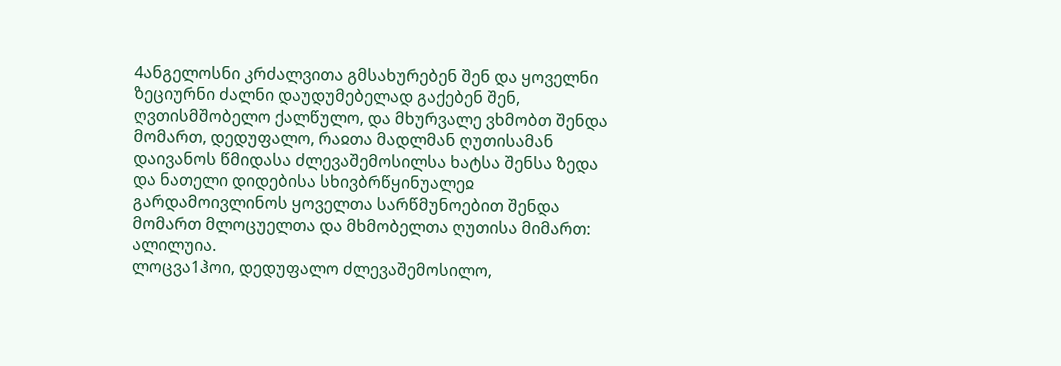4ანგელოსნი კრძალვითა გმსახურებენ შენ და ყოველნი ზეციურნი ძალნი დაუდუმებელად გაქებენ შენ, ღვთისმშობელო ქალწულო, და მხურვალე ვხმობთ შენდა მომართ, დედუფალო, რაჲთა მადლმან ღუთისამან დაივანოს წმიდასა ძლევაშემოსილსა ხატსა შენსა ზედა და ნათელი დიდებისა სხივბრწყინუალეჲ გარდამოივლინოს ყოველთა სარწმუნოებით შენდა მომართ მლოცუელთა და მხმობელთა ღუთისა მიმართ: ალილუია.                                                                                 ლოცვა1ჰოი, დედუფალო ძლევაშემოსილო,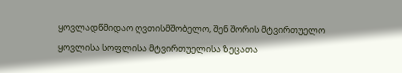ყოვლადწმიდაო ღვთისმშობელო, შენ შორის მტვირთუელო ყოვლისა სოფლისა მტვირთუელისა ზეცათა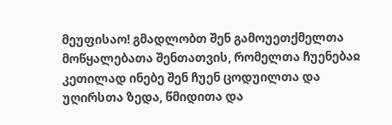მეუფისაო! გმადლობთ შენ გამოუეთქმელთა მოწყალებათა შენთათვის, რომელთა ჩუენებაჲ კეთილად ინებე შენ ჩუენ ცოდუილთა და უღირსთა ზედა, წმიდითა და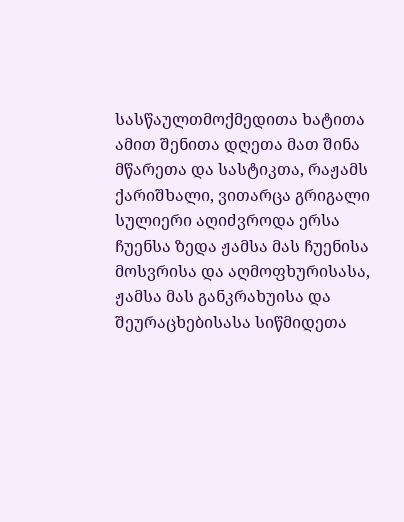სასწაულთმოქმედითა ხატითა ამით შენითა დღეთა მათ შინა მწარეთა და სასტიკთა, რაჟამს ქარიშხალი, ვითარცა გრიგალი სულიერი აღიძვროდა ერსა ჩუენსა ზედა ჟამსა მას ჩუენისა მოსვრისა და აღმოფხურისასა, ჟამსა მას განკრახუისა და შეურაცხებისასა სიწმიდეთა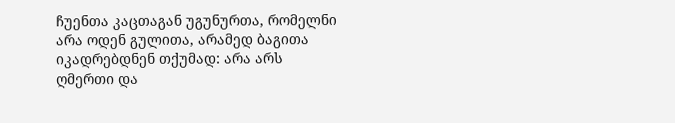ჩუენთა კაცთაგან უგუნურთა, რომელნი არა ოდენ გულითა, არამედ ბაგითა იკადრებდნენ თქუმად: არა არს ღმერთი და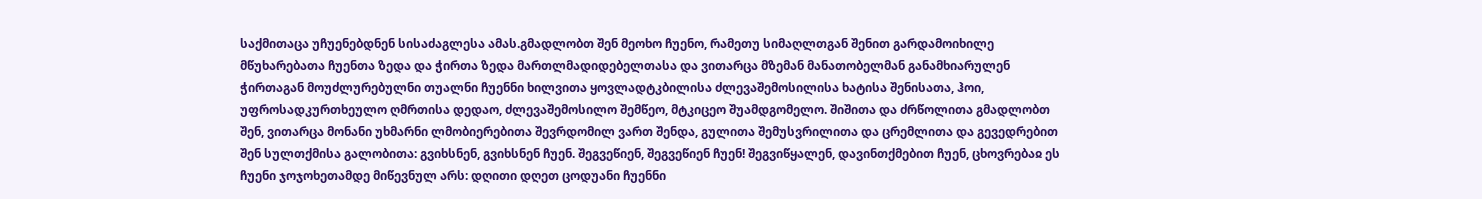საქმითაცა უჩუენებდნენ სისაძაგლესა ამას.გმადლობთ შენ მეოხო ჩუენო, რამეთუ სიმაღლთგან შენით გარდამოიხილე მწუხარებათა ჩუენთა ზედა და ჭირთა ზედა მართლმადიდებელთასა და ვითარცა მზემან მანათობელმან განამხიარულენ ჭირთაგან მოუძლურებულნი თუალნი ჩუენნი ხილვითა ყოვლადტკბილისა ძლევაშემოსილისა ხატისა შენისათა, ჰოი, უფროსადკურთხეულო ღმრთისა დედაო, ძლევაშემოსილო შემწეო, მტკიცეო შუამდგომელო. შიშითა და ძრწოლითა გმადლობთ შენ, ვითარცა მონანი უხმარნი ლმობიერებითა შევრდომილ ვართ შენდა, გულითა შემუსვრილითა და ცრემლითა და გევედრებით შენ სულთქმისა გალობითა: გვიხსნენ, გვიხსნენ ჩუენ. შეგვეწიენ, შეგვეწიენ ჩუენ! შეგვიწყალენ, დავინთქმებით ჩუენ, ცხოვრებაჲ ეს ჩუენი ჯოჯოხეთამდე მიწევნულ არს: დღითი დღეთ ცოდუანი ჩუენნი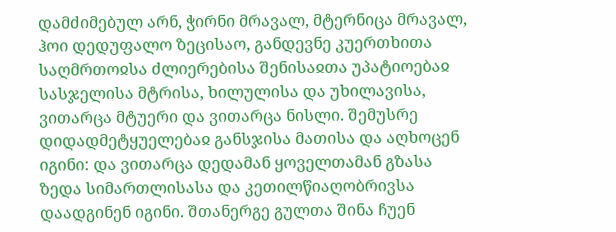დამძიმებულ არნ, ჭირნი მრავალ, მტერნიცა მრავალ, ჰოი დედუფალო ზეცისაო, განდევნე კუერთხითა საღმრთოჲსა ძლიერებისა შენისაჲთა უპატიოებაჲ სასჯელისა მტრისა, ხილულისა და უხილავისა, ვითარცა მტუერი და ვითარცა ნისლი. შემუსრე დიდადმეტყუელებაჲ განსჯისა მათისა და აღხოცენ იგინი: და ვითარცა დედამან ყოველთამან გზასა ზედა სიმართლისასა და კეთილწიაღობრივსა დაადგინენ იგინი. შთანერგე გულთა შინა ჩუენ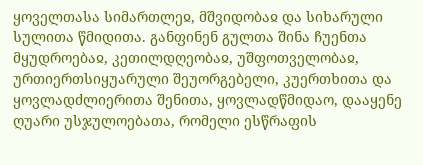ყოველთასა სიმართლეჲ, მშვიდობაჲ და სიხარული სულითა წმიდითა. განფინენ გულთა შინა ჩუენთა მყუდროებაჲ, კეთილდღეობაჲ, უშფოთველობაჲ, ურთიერთსიყუარული შეუორგებელი, კუერთხითა და ყოვლადძლიერითა შენითა, ყოვლადწმიდაო, დააყენე ღუარი უსჯულოებათა, რომელი ესწრაფის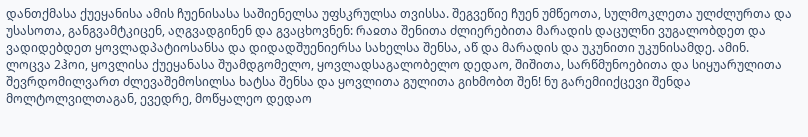დანთქმასა ქუეყანისა ამის ჩუენისასა საშიენელსა უფსკრულსა თვისსა. შეგვეწიე ჩუენ უმწეოთა, სულმოკლეთა ულძლურთა და უსასოთა, განგვამტკიცენ, აღგვადგინენ და გვაცხოვნენ: რაჲთა შენითა ძლიერებითა მარადის დაცულნი ვუგალობდეთ და ვადიდებდეთ ყოვლადპატიოსანსა და დიდადშუენიერსა სახელსა შენსა, აწ და მარადის და უკუნითი უკუნისამდე. ამინ.                                                                               ლოცვა 2ჰოი, ყოვლისა ქუეყანასა შუამდგომელო, ყოვლადსაგალობელო დედაო, შიშითა, სარწმუნოებითა და სიყუარულითა შევრდომილვართ ძლევაშემოსილსა ხატსა შენსა და ყოვლითა გულითა გიხმობთ შენ! ნუ გარემიიქცევი შენდა მოლტოლვილთაგან, ევედრე, მოწყალეო დედაო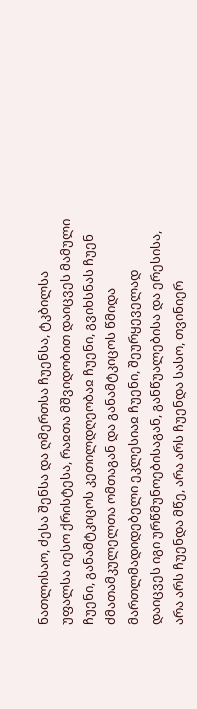ნათლისაო, ძესა შენსა და ღმერთსა ჩუენსა, ტკბილსა უფალსა იესო ქრისტესა, რაჲთა მშვიდობით დაიცვეს მამული ჩუენი, განამტკიცოს კეთილდღეობაჲ ჩუენი, გვიხსნას ჩუენ ძმათამკულელთა ომთაგან და განამტკიცოს წმიდა მართლმადიდებელი ეკლესიაჲ ჩუენი, შეურყეველად დაიცვეს იგი ურწმუნოებისაგან, განწუალებისა და ერესისა, არა არს ჩუენდა მწე, არა არს ჩუენდა სასო, თვინიერ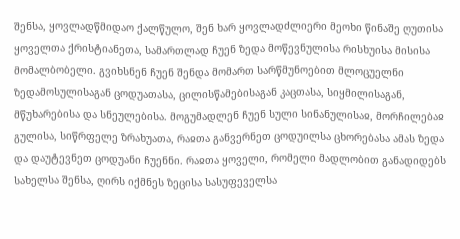შენსა, ყოვლადწმიდაო ქალწულო, შენ ხარ ყოვლადძლიერი მეოხი წინაშე ღუთისა ყოველთა ქრისტიანეთა, სამართლად ჩუენ ზედა მოწევნულისა რისხუისა მისისა მომალბობელი. გვიხსნენ ჩუენ შენდა მომართ სარწმუნოებით მლოცუელნი ზედამოსულისაგან ცოდუათასა, ცილისწამებისაგან კაცთასა, სიყმილისაგან, მწუხარებისა და სნეულებისა. მოგუმადლენ ჩუენ სული სინანულისაჲ, მორჩილებაჲ გულისა, სიწრფელე ზრახუათა, რაჲთა განვერნეთ ცოდუილსა ცხორებასა ამას ზედა და დაუტევნეთ ცოდუანი ჩუენნი. რაჲთა ყოველი, რომელი მადლობით განადიდებს სახელსა შენსა, ღირს იქმნეს ზეცისა სასუფეველსა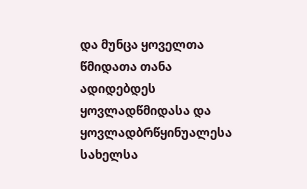და მუნცა ყოველთა წმიდათა თანა ადიდებდეს ყოვლადწმიდასა და ყოვლადბრწყინუალესა სახელსა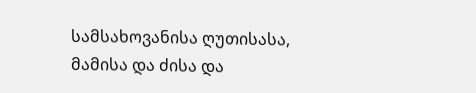სამსახოვანისა ღუთისასა, მამისა და ძისა და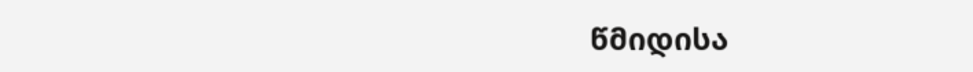წმიდისა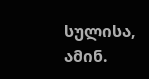სულისა, ამინ.